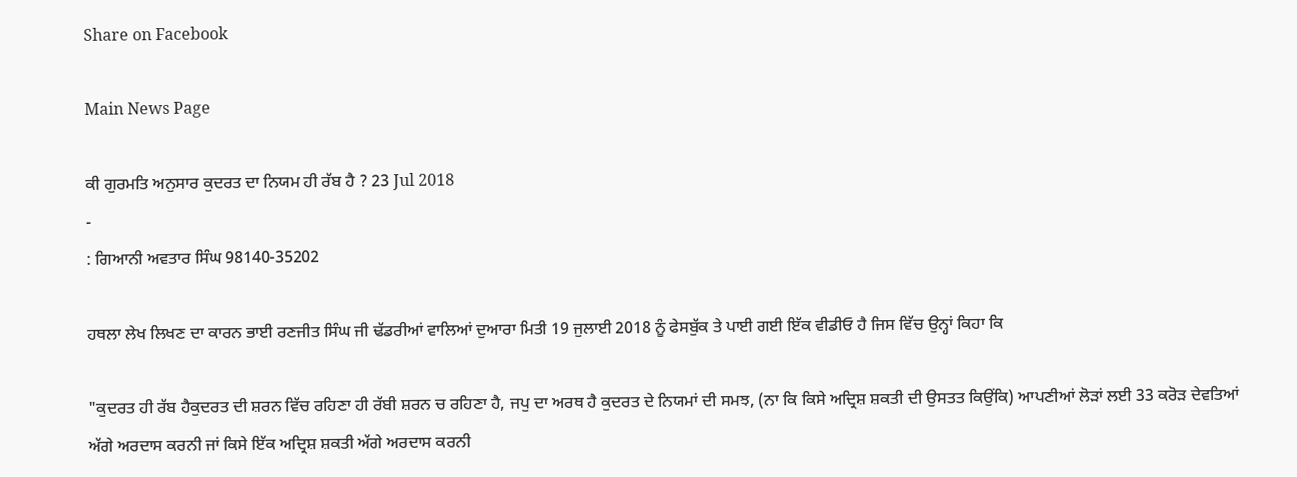Share on Facebook

Main News Page

ਕੀ ਗੁਰਮਤਿ ਅਨੁਸਾਰ ਕੁਦਰਤ ਦਾ ਨਿਯਮ ਹੀ ਰੱਬ ਹੈ ? 23 Jul 2018
-
: ਗਿਆਨੀ ਅਵਤਾਰ ਸਿੰਘ 98140-35202

ਹਥਲਾ ਲੇਖ ਲਿਖਣ ਦਾ ਕਾਰਨ ਭਾਈ ਰਣਜੀਤ ਸਿੰਘ ਜੀ ਢੱਡਰੀਆਂ ਵਾਲਿਆਂ ਦੁਆਰਾ ਮਿਤੀ 19 ਜੁਲਾਈ 2018 ਨੂੰ ਫੇਸਬੁੱਕ ਤੇ ਪਾਈ ਗਈ ਇੱਕ ਵੀਡੀਓ ਹੈ ਜਿਸ ਵਿੱਚ ਉਨ੍ਹਾਂ ਕਿਹਾ ਕਿ

"ਕੁਦਰਤ ਹੀ ਰੱਬ ਹੈਕੁਦਰਤ ਦੀ ਸ਼ਰਨ ਵਿੱਚ ਰਹਿਣਾ ਹੀ ਰੱਬੀ ਸ਼ਰਨ ਚ ਰਹਿਣਾ ਹੈ, ਜਪੁ ਦਾ ਅਰਥ ਹੈ ਕੁਦਰਤ ਦੇ ਨਿਯਮਾਂ ਦੀ ਸਮਝ, (ਨਾ ਕਿ ਕਿਸੇ ਅਦ੍ਰਿਸ਼ ਸ਼ਕਤੀ ਦੀ ਉਸਤਤ ਕਿਉਂਕਿ) ਆਪਣੀਆਂ ਲੋੜਾਂ ਲਈ 33 ਕਰੋੜ ਦੇਵਤਿਆਂ ਅੱਗੇ ਅਰਦਾਸ ਕਰਨੀ ਜਾਂ ਕਿਸੇ ਇੱਕ ਅਦ੍ਰਿਸ਼ ਸ਼ਕਤੀ ਅੱਗੇ ਅਰਦਾਸ ਕਰਨੀ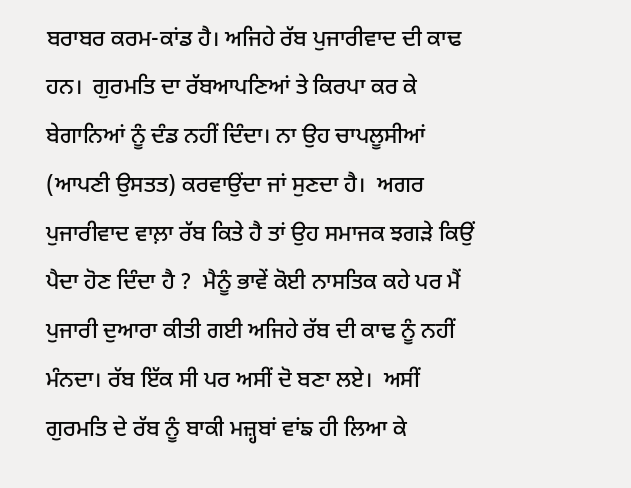ਬਰਾਬਰ ਕਰਮ-ਕਾਂਡ ਹੈ। ਅਜਿਹੇ ਰੱਬ ਪੁਜਾਰੀਵਾਦ ਦੀ ਕਾਢ ਹਨ।  ਗੁਰਮਤਿ ਦਾ ਰੱਬਆਪਣਿਆਂ ਤੇ ਕਿਰਪਾ ਕਰ ਕੇ ਬੇਗਾਨਿਆਂ ਨੂੰ ਦੰਡ ਨਹੀਂ ਦਿੰਦਾ। ਨਾ ਉਹ ਚਾਪਲੂਸੀਆਂ (ਆਪਣੀ ਉਸਤਤ) ਕਰਵਾਉਂਦਾ ਜਾਂ ਸੁਣਦਾ ਹੈ।  ਅਗਰ ਪੁਜਾਰੀਵਾਦ ਵਾਲ਼ਾ ਰੱਬ ਕਿਤੇ ਹੈ ਤਾਂ ਉਹ ਸਮਾਜਕ ਝਗੜੇ ਕਿਉਂ ਪੈਦਾ ਹੋਣ ਦਿੰਦਾ ਹੈ ?  ਮੈਨੂੰ ਭਾਵੇਂ ਕੋਈ ਨਾਸਤਿਕ ਕਹੇ ਪਰ ਮੈਂ ਪੁਜਾਰੀ ਦੁਆਰਾ ਕੀਤੀ ਗਈ ਅਜਿਹੇ ਰੱਬ ਦੀ ਕਾਢ ਨੂੰ ਨਹੀਂ ਮੰਨਦਾ। ਰੱਬ ਇੱਕ ਸੀ ਪਰ ਅਸੀਂ ਦੋ ਬਣਾ ਲਏ।  ਅਸੀਂ ਗੁਰਮਤਿ ਦੇ ਰੱਬ ਨੂੰ ਬਾਕੀ ਮਜ਼੍ਹਬਾਂ ਵਾਂਙ ਹੀ ਲਿਆ ਕੇ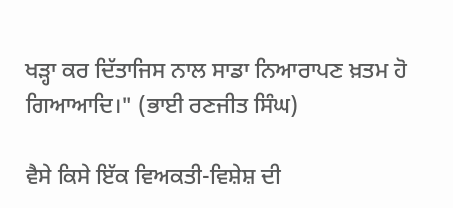ਖੜ੍ਹਾ ਕਰ ਦਿੱਤਾਜਿਸ ਨਾਲ ਸਾਡਾ ਨਿਆਰਾਪਣ ਖ਼ਤਮ ਹੋ ਗਿਆਆਦਿ।" (ਭਾਈ ਰਣਜੀਤ ਸਿੰਘ)

ਵੈਸੇ ਕਿਸੇ ਇੱਕ ਵਿਅਕਤੀ-ਵਿਸ਼ੇਸ਼ ਦੀ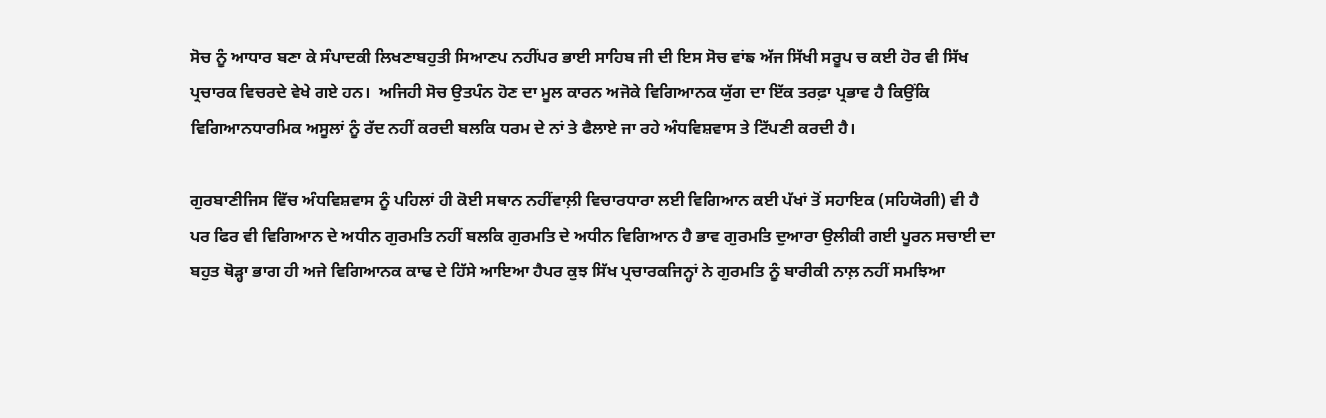ਸੋਚ ਨੂੰ ਆਧਾਰ ਬਣਾ ਕੇ ਸੰਪਾਦਕੀ ਲਿਖਣਾਬਹੁਤੀ ਸਿਆਣਪ ਨਹੀਂਪਰ ਭਾਈ ਸਾਹਿਬ ਜੀ ਦੀ ਇਸ ਸੋਚ ਵਾਂਙ ਅੱਜ ਸਿੱਖੀ ਸਰੂਪ ਚ ਕਈ ਹੋਰ ਵੀ ਸਿੱਖ ਪ੍ਰਚਾਰਕ ਵਿਚਰਦੇ ਵੇਖੇ ਗਏ ਹਨ।  ਅਜਿਹੀ ਸੋਚ ਉਤਪੰਨ ਹੋਣ ਦਾ ਮੂਲ ਕਾਰਨ ਅਜੋਕੇ ਵਿਗਿਆਨਕ ਯੁੱਗ ਦਾ ਇੱਕ ਤਰਫ਼ਾ ਪ੍ਰਭਾਵ ਹੈ ਕਿਉਂਕਿ ਵਿਗਿਆਨਧਾਰਮਿਕ ਅਸੂਲਾਂ ਨੂੰ ਰੱਦ ਨਹੀਂ ਕਰਦੀ ਬਲਕਿ ਧਰਮ ਦੇ ਨਾਂ ਤੇ ਫੈਲਾਏ ਜਾ ਰਹੇ ਅੰਧਵਿਸ਼ਵਾਸ ਤੇ ਟਿੱਪਣੀ ਕਰਦੀ ਹੈ।

ਗੁਰਬਾਣੀਜਿਸ ਵਿੱਚ ਅੰਧਵਿਸ਼ਵਾਸ ਨੂੰ ਪਹਿਲਾਂ ਹੀ ਕੋਈ ਸਥਾਨ ਨਹੀਂਵਾਲ਼ੀ ਵਿਚਾਰਧਾਰਾ ਲਈ ਵਿਗਿਆਨ ਕਈ ਪੱਖਾਂ ਤੋਂ ਸਹਾਇਕ (ਸਹਿਯੋਗੀ) ਵੀ ਹੈ ਪਰ ਫਿਰ ਵੀ ਵਿਗਿਆਨ ਦੇ ਅਧੀਨ ਗੁਰਮਤਿ ਨਹੀਂ ਬਲਕਿ ਗੁਰਮਤਿ ਦੇ ਅਧੀਨ ਵਿਗਿਆਨ ਹੈ ਭਾਵ ਗੁਰਮਤਿ ਦੁਆਰਾ ਉਲੀਕੀ ਗਈ ਪੂਰਨ ਸਚਾਈ ਦਾ ਬਹੁਤ ਥੋੜ੍ਹਾ ਭਾਗ ਹੀ ਅਜੇ ਵਿਗਿਆਨਕ ਕਾਢ ਦੇ ਹਿੱਸੇ ਆਇਆ ਹੈਪਰ ਕੁਝ ਸਿੱਖ ਪ੍ਰਚਾਰਕਜਿਨ੍ਹਾਂ ਨੇ ਗੁਰਮਤਿ ਨੂੰ ਬਾਰੀਕੀ ਨਾਲ਼ ਨਹੀਂ ਸਮਝਿਆ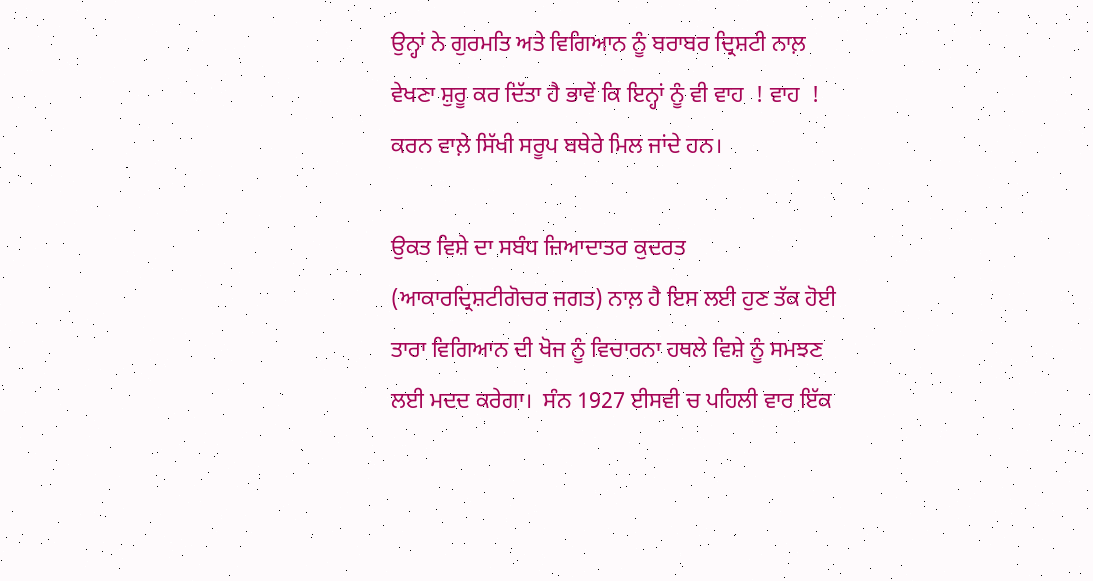ਉਨ੍ਹਾਂ ਨੇ ਗੁਰਮਤਿ ਅਤੇ ਵਿਗਿਆਨ ਨੂੰ ਬਰਾਬਰ ਦ੍ਰਿਸ਼ਟੀ ਨਾਲ਼ ਵੇਖਣਾ ਸ਼ੁਰੂ ਕਰ ਦਿੱਤਾ ਹੈ ਭਾਵੇਂ ਕਿ ਇਨ੍ਹਾਂ ਨੂੰ ਵੀ ਵਾਹ  ! ਵਾਹ  ! ਕਰਨ ਵਾਲ਼ੇ ਸਿੱਖੀ ਸਰੂਪ ਬਥੇਰੇ ਮਿਲ ਜਾਂਦੇ ਹਨ।

ਉਕਤ ਵਿਸ਼ੇ ਦਾ ਸਬੰਧ ਜ਼ਿਆਦਾਤਰ ਕੁਦਰਤ (ਆਕਾਰਦ੍ਰਿਸ਼ਟੀਗੋਚਰ ਜਗਤ) ਨਾਲ਼ ਹੈ ਇਸ ਲਈ ਹੁਣ ਤੱਕ ਹੋਈ ਤਾਰਾ ਵਿਗਿਆਨ ਦੀ ਖੋਜ ਨੂੰ ਵਿਚਾਰਨਾ ਹਥਲੇ ਵਿਸ਼ੇ ਨੂੰ ਸਮਝਣ ਲਈ ਮਦਦ ਕਰੇਗਾ।  ਸੰਨ 1927 ਈਸਵੀ ਚ ਪਹਿਲੀ ਵਾਰ ਇੱਕ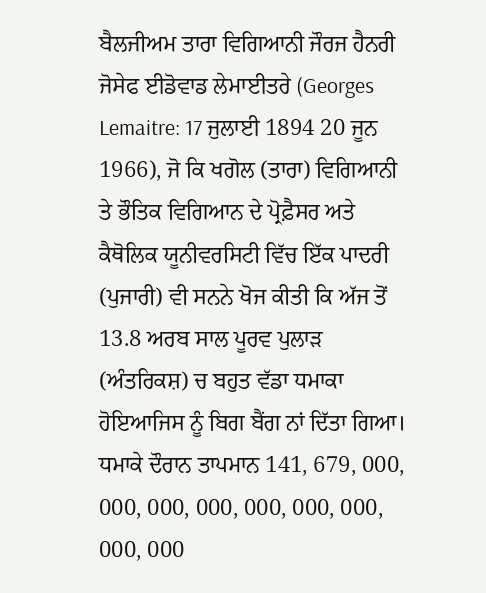ਬੈਲਜੀਅਮ ਤਾਰਾ ਵਿਗਿਆਨੀ ਜੌਰਜ ਹੈਨਰੀ ਜੋਸੇਫ ਈਡੋਵਾਡ ਲੇਮਾਈਤਰੇ (Georges Lemaitre: 17 ਜੁਲਾਈ 1894 20 ਜੂਨ 1966), ਜੋ ਕਿ ਖਗੋਲ (ਤਾਰਾ) ਵਿਗਿਆਨੀ ਤੇ ਭੌਤਿਕ ਵਿਗਿਆਨ ਦੇ ਪ੍ਰੋਫ਼ੈਸਰ ਅਤੇ ਕੈਥੋਲਿਕ ਯੂਨੀਵਰਸਿਟੀ ਵਿੱਚ ਇੱਕ ਪਾਦਰੀ (ਪੁਜਾਰੀ) ਵੀ ਸਨਨੇ ਖੋਜ ਕੀਤੀ ਕਿ ਅੱਜ ਤੋਂ 13.8 ਅਰਬ ਸਾਲ ਪੂਰਵ ਪੁਲਾੜ (ਅੰਤਰਿਕਸ਼) ਚ ਬਹੁਤ ਵੱਡਾ ਧਮਾਕਾ ਹੋਇਆਜਿਸ ਨੂੰ ਬਿਗ ਬੈਂਗ ਨਾਂ ਦਿੱਤਾ ਗਿਆ।  ਧਮਾਕੇ ਦੌਰਾਨ ਤਾਪਮਾਨ 141, 679, 000, 000, 000, 000, 000, 000, 000, 000, 000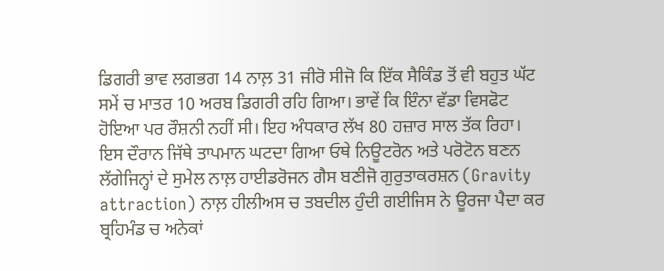ਡਿਗਰੀ ਭਾਵ ਲਗਭਗ 14 ਨਾਲ਼ 31 ਜੀਰੋ ਸੀਜੋ ਕਿ ਇੱਕ ਸੈਕਿੰਡ ਤੋਂ ਵੀ ਬਹੁਤ ਘੱਟ ਸਮੇਂ ਚ ਮਾਤਰ 10 ਅਰਬ ਡਿਗਰੀ ਰਹਿ ਗਿਆ। ਭਾਵੇਂ ਕਿ ਇੰਨਾ ਵੱਡਾ ਵਿਸਫੋਟ ਹੋਇਆ ਪਰ ਰੌਸ਼ਨੀ ਨਹੀਂ ਸੀ। ਇਹ ਅੰਧਕਾਰ ਲੱਖ 80 ਹਜ਼ਾਰ ਸਾਲ ਤੱਕ ਰਿਹਾ। ਇਸ ਦੌਰਾਨ ਜਿੱਥੇ ਤਾਪਮਾਨ ਘਟਦਾ ਗਿਆ ਓਥੇ ਨਿਊਟਰੋਨ ਅਤੇ ਪਰੋਟੋਨ ਬਣਨ ਲੱਗੇਜਿਨ੍ਹਾਂ ਦੇ ਸੁਮੇਲ ਨਾਲ਼ ਹਾਈਡਰੋਜਨ ਗੈਸ ਬਣੀਜੋ ਗੁਰੁਤਾਕਰਸ਼ਨ (Gravity attraction) ਨਾਲ਼ ਹੀਲੀਅਸ ਚ ਤਬਦੀਲ ਹੁੰਦੀ ਗਈਜਿਸ ਨੇ ਊਰਜਾ ਪੈਦਾ ਕਰ ਬ੍ਰਹਿਮੰਡ ਚ ਅਨੇਕਾਂ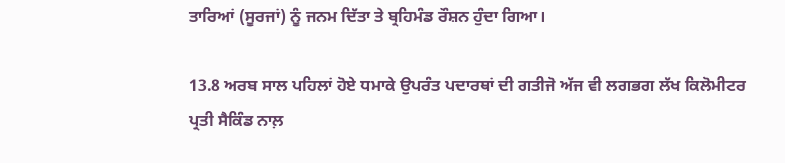ਤਾਰਿਆਂ (ਸੂਰਜਾਂ) ਨੂੰ ਜਨਮ ਦਿੱਤਾ ਤੇ ਬ੍ਰਹਿਮੰਡ ਰੌਸ਼ਨ ਹੁੰਦਾ ਗਿਆ।

13.8 ਅਰਬ ਸਾਲ ਪਹਿਲਾਂ ਹੋਏ ਧਮਾਕੇ ਉਪਰੰਤ ਪਦਾਰਥਾਂ ਦੀ ਗਤੀਜੋ ਅੱਜ ਵੀ ਲਗਭਗ ਲੱਖ ਕਿਲੋਮੀਟਰ ਪ੍ਰਤੀ ਸੈਕਿੰਡ ਨਾਲ਼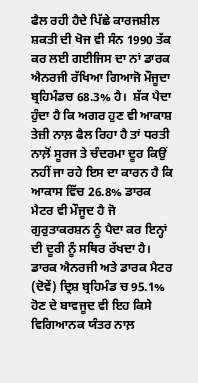ਫੈਲ ਰਹੀ ਹੈਦੇ ਪਿੱਛੇ ਕਾਰਜਸ਼ੀਲ ਸ਼ਕਤੀ ਦੀ ਖੋਜ ਵੀ ਸੰਨ 1990 ਤੱਕ ਕਰ ਲਈ ਗਈਜਿਸ ਦਾ ਨਾਂ ਡਾਰਕ ਐਨਰਜੀ ਰੱਖਿਆ ਗਿਆਜੋ ਮੌਜੂਦਾ ਬ੍ਰਹਿਮੰਡਚ 68.3% ਹੈ।  ਸ਼ੱਕ ਪੈਦਾ ਹੁੰਦਾ ਹੈ ਕਿ ਅਗਰ ਹੁਣ ਵੀ ਆਕਾਸ਼ ਤੇਜ਼ੀ ਨਾਲ਼ ਫੈਲ ਰਿਹਾ ਹੈ ਤਾਂ ਧਰਤੀ ਨਾਲ਼ੋਂ ਸੂਰਜ ਤੇ ਚੰਦਰਮਾ ਦੂਰ ਕਿਉਂ ਨਹੀਂ ਜਾ ਰਹੇ ਇਸ ਦਾ ਕਾਰਨ ਹੈ ਕਿ ਆਕਾਸ ਵਿੱਚ 26.8% ਡਾਰਕ ਮੈਟਰ ਵੀ ਮੌਜੂਦ ਹੈ ਜੋ ਗੁਰੁਤਾਕਰਸ਼ਨ ਨੂੰ ਪੈਦਾ ਕਰ ਇਨ੍ਹਾਂ ਦੀ ਦੂਰੀ ਨੂੰ ਸਥਿਰ ਰੱਖਦਾ ਹੈ। ਡਾਰਕ ਐਨਰਜੀ ਅਤੇ ਡਾਰਕ ਮੈਟਰ (ਦੋਵੇਂ) ਦ੍ਰਿਸ਼ ਬ੍ਰਹਿਮੰਡ ਚ 95.1% ਹੋਣ ਦੇ ਬਾਵਜੂਦ ਵੀ ਇਹ ਕਿਸੇ ਵਿਗਿਆਨਕ ਯੰਤਰ ਨਾਲ਼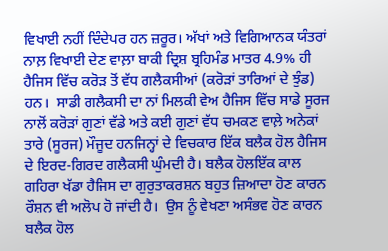ਵਿਖਾਈ ਨਹੀਂ ਦਿੰਦੇਪਰ ਹਨ ਜ਼ਰੂਰ। ਅੱਖਾਂ ਅਤੇ ਵਿਗਿਆਨਕ ਯੰਤਰਾਂ ਨਾਲ਼ ਵਿਖਾਈ ਦੇਣ ਵਾਲ਼ਾ ਬਾਕੀ ਦ੍ਰਿਸ਼ ਬ੍ਰਹਿਮੰਡ ਮਾਤਰ 4.9% ਹੀ ਹੈਜਿਸ ਵਿੱਚ ਕਰੋੜ ਤੋਂ ਵੱਧ ਗਲੈਕਸੀਆਂ (ਕਰੋੜਾਂ ਤਾਰਿਆਂ ਦੇ ਝੁੰਡ) ਹਨ।  ਸਾਡੀ ਗਲੈਕਸੀ ਦਾ ਨਾਂ ਮਿਲਕੀ ਵੇਅ ਹੈਜਿਸ ਵਿੱਚ ਸਾਡੇ ਸੂਰਜ ਨਾਲੋਂ ਕਰੋੜਾਂ ਗੁਣਾਂ ਵੱਡੇ ਅਤੇ ਕਈ ਗੁਣਾਂ ਵੱਧ ਚਮਕਣ ਵਾਲ਼ੇ ਅਨੇਕਾਂ ਤਾਰੇ (ਸੂਰਜ) ਮੌਜੂਦ ਹਨਜਿਨ੍ਹਾਂ ਦੇ ਵਿਚਕਾਰ ਇੱਕ ਬਲੈਕ ਹੋਲ ਹੈਜਿਸ ਦੇ ਇਰਦ-ਗਿਰਦ ਗਲੈਕਸੀ ਘੁੰਮਦੀ ਹੈ। ਬਲੈਕ ਹੋਲਇੱਕ ਕਾਲ ਗਹਿਰਾ ਖੱਡਾ ਹੈਜਿਸ ਦਾ ਗੁਰੁਤਾਕਰਸ਼ਨ ਬਹੁਤ ਜ਼ਿਆਦਾ ਹੋਣ ਕਾਰਨ ਰੌਸ਼ਨ ਵੀ ਅਲੋਪ ਹੋ ਜਾਂਦੀ ਹੈ।  ਉਸ ਨੂੰ ਵੇਖਣਾ ਅਸੰਭਵ ਹੋਣ ਕਾਰਨ ਬਲੈਕ ਹੋਲ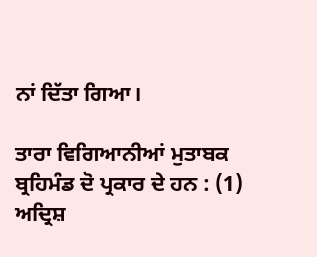ਨਾਂ ਦਿੱਤਾ ਗਿਆ।

ਤਾਰਾ ਵਿਗਿਆਨੀਆਂ ਮੁਤਾਬਕ ਬ੍ਰਹਿਮੰਡ ਦੋ ਪ੍ਰਕਾਰ ਦੇ ਹਨ : (1) ਅਦ੍ਰਿਸ਼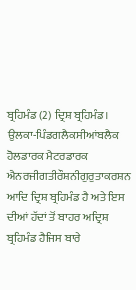ਬ੍ਰਹਿਮੰਡ (2) ਦ੍ਰਿਸ਼ ਬ੍ਰਹਿਮੰਡ।  ਉਲਕਾ-ਪਿੰਡਗਲੈਕਸੀਆਂਬਲੈਕ ਹੋਲਡਾਰਕ ਮੈਟਰਡਾਰਕ ਐਨਰਜੀਗਤੀਰੌਸ਼ਨੀਗੁਰੁਤਾਕਰਸ਼ਨ ਆਦਿ ਦ੍ਰਿਸ਼ ਬ੍ਰਹਿਮੰਡ ਹੈ ਅਤੇ ਇਸ ਦੀਆਂ ਹੱਦਾਂ ਤੋਂ ਬਾਹਰ ਅਦ੍ਰਿਸ਼ ਬ੍ਰਹਿਮੰਡ ਹੈਜਿਸ ਬਾਰੇ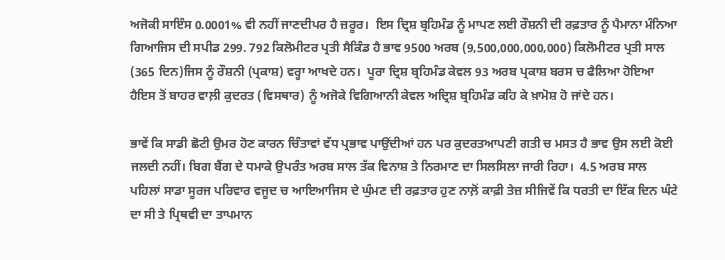ਅਜੋਕੀ ਸਾਇੰਸ 0.0001% ਵੀ ਨਹੀਂ ਜਾਣਦੀਪਰ ਹੈ ਜ਼ਰੂਰ।  ਇਸ ਦ੍ਰਿਸ਼ ਬ੍ਰਹਿਮੰਡ ਨੂੰ ਮਾਪਣ ਲਈ ਰੌਸ਼ਨੀ ਦੀ ਰਫ਼ਤਾਰ ਨੂੰ ਪੈਮਾਨਾ ਮੰਨਿਆ ਗਿਆਜਿਸ ਦੀ ਸਪੀਡ 299. 792 ਕਿਲੋਮੀਟਰ ਪ੍ਰਤੀ ਸੈਕਿੰਡ ਹੈ ਭਾਵ 9500 ਅਰਬ (9,500,000,000,000) ਕਿਲੋਮੀਟਰ ਪ੍ਰਤੀ ਸਾਲ (365 ਦਿਨ)ਜਿਸ ਨੂੰ ਰੌਸ਼ਨੀ (ਪ੍ਰਕਾਸ਼) ਵਰ੍ਹਾ ਆਖਦੇ ਹਨ।  ਪੂਰਾ ਦ੍ਰਿਸ਼ ਬ੍ਰਹਿਮੰਡ ਕੇਵਲ 93 ਅਰਬ ਪ੍ਰਕਾਸ਼ ਬਰਸ ਚ ਫੈਲਿਆ ਹੋਇਆ ਹੈਇਸ ਤੋਂ ਬਾਹਰ ਵਾਲ਼ੀ ਕੁਦਰਤ (ਵਿਸਥਾਰ) ਨੂੰ ਅਜੋਕੇ ਵਿਗਿਆਨੀ ਕੇਵਲ ਅਦ੍ਰਿਸ਼ ਬ੍ਰਹਿਮੰਡ ਕਹਿ ਕੇ ਖ਼ਾਮੋਸ਼ ਹੋ ਜਾਂਦੇ ਹਨ।

ਭਾਵੇਂ ਕਿ ਸਾਡੀ ਛੋਟੀ ਉਮਰ ਹੋਣ ਕਾਰਨ ਚਿੰਤਾਵਾਂ ਵੱਧ ਪ੍ਰਭਾਵ ਪਾਉਂਦੀਆਂ ਹਨ ਪਰ ਕੁਦਰਤਆਪਣੀ ਗਤੀ ਚ ਮਸਤ ਹੈ ਭਾਵ ਉਸ ਲਈ ਕੋਈ ਜਲਦੀ ਨਹੀਂ। ਬਿਗ ਬੈਂਗ ਦੇ ਧਮਾਕੇ ਉਪਰੰਤ ਅਰਬ ਸਾਲ ਤੱਕ ਵਿਨਾਸ਼ ਤੇ ਨਿਰਮਾਣ ਦਾ ਸਿਲਸਿਲਾ ਜਾਰੀ ਰਿਹਾ।  4.5 ਅਰਬ ਸਾਲ ਪਹਿਲਾਂ ਸਾਡਾ ਸੂਰਜ ਪਰਿਵਾਰ ਵਜੂਦ ਚ ਆਇਆਜਿਸ ਦੇ ਘੁੰਮਣ ਦੀ ਰਫ਼ਤਾਰ ਹੁਣ ਨਾਲ਼ੋਂ ਕਾਫ਼ੀ ਤੇਜ਼ ਸੀਜਿਵੇਂ ਕਿ ਧਰਤੀ ਦਾ ਇੱਕ ਦਿਨ ਘੰਟੇ ਦਾ ਸੀ ਤੇ ਪ੍ਰਿਥਵੀ ਦਾ ਤਾਪਮਾਨ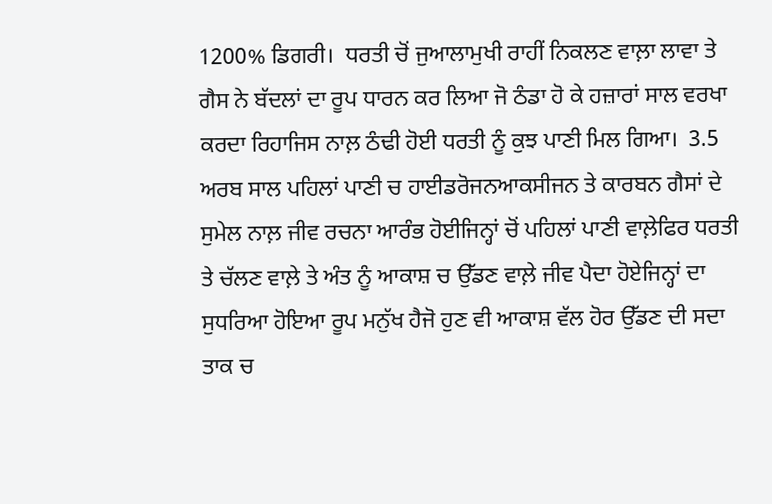1200% ਡਿਗਰੀ।  ਧਰਤੀ ਚੋਂ ਜੁਆਲਾਮੁਖੀ ਰਾਹੀਂ ਨਿਕਲਣ ਵਾਲ਼ਾ ਲਾਵਾ ਤੇ ਗੈਸ ਨੇ ਬੱਦਲਾਂ ਦਾ ਰੂਪ ਧਾਰਨ ਕਰ ਲਿਆ ਜੋ ਠੰਡਾ ਹੋ ਕੇ ਹਜ਼ਾਰਾਂ ਸਾਲ ਵਰਖਾ ਕਰਦਾ ਰਿਹਾਜਿਸ ਨਾਲ਼ ਠੰਢੀ ਹੋਈ ਧਰਤੀ ਨੂੰ ਕੁਝ ਪਾਣੀ ਮਿਲ ਗਿਆ।  3.5 ਅਰਬ ਸਾਲ ਪਹਿਲਾਂ ਪਾਣੀ ਚ ਹਾਈਡਰੋਜਨਆਕਸੀਜਨ ਤੇ ਕਾਰਬਨ ਗੈਸਾਂ ਦੇ ਸੁਮੇਲ ਨਾਲ਼ ਜੀਵ ਰਚਨਾ ਆਰੰਭ ਹੋਈਜਿਨ੍ਹਾਂ ਚੋਂ ਪਹਿਲਾਂ ਪਾਣੀ ਵਾਲ਼ੇਫਿਰ ਧਰਤੀ ਤੇ ਚੱਲਣ ਵਾਲ਼ੇ ਤੇ ਅੰਤ ਨੂੰ ਆਕਾਸ਼ ਚ ਉੱਡਣ ਵਾਲ਼ੇ ਜੀਵ ਪੈਦਾ ਹੋਏਜਿਨ੍ਹਾਂ ਦਾ ਸੁਧਰਿਆ ਹੋਇਆ ਰੂਪ ਮਨੁੱਖ ਹੈਜੋ ਹੁਣ ਵੀ ਆਕਾਸ਼ ਵੱਲ ਹੋਰ ਉੱਡਣ ਦੀ ਸਦਾ ਤਾਕ ਚ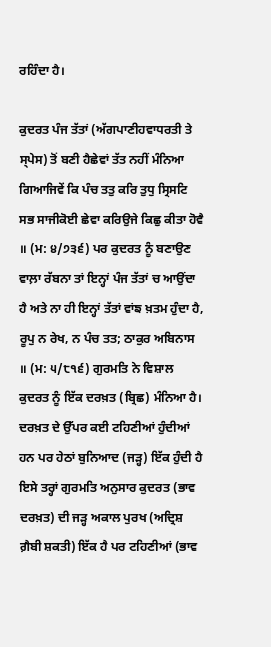ਰਹਿੰਦਾ ਹੈ।

ਕੁਦਰਤ ਪੰਜ ਤੱਤਾਂ (ਅੱਗਪਾਣੀਹਵਾਧਰਤੀ ਤੇ ਸ੍ਪੇਸ) ਤੋਂ ਬਣੀ ਹੈਛੇਵਾਂ ਤੱਤ ਨਹੀਂ ਮੰਨਿਆ ਗਿਆਜਿਵੇਂ ਕਿ ਪੰਚ ਤਤੁ ਕਰਿ ਤੁਧੁ ਸ੍ਰਿਸਟਿ ਸਭ ਸਾਜੀਕੋਈ ਛੇਵਾ ਕਰਿਉਜੇ ਕਿਛੁ ਕੀਤਾ ਹੋਵੈ ॥ (ਮ: ੪/੭੩੬) ਪਰ ਕੁਦਰਤ ਨੂੰ ਬਣਾਉਣ ਵਾਲ਼ਾ ਰੱਬਨਾ ਤਾਂ ਇਨ੍ਹਾਂ ਪੰਜ ਤੱਤਾਂ ਚ ਆਉਂਦਾ ਹੈ ਅਤੇ ਨਾ ਹੀ ਇਨ੍ਹਾਂ ਤੱਤਾਂ ਵਾਂਙ ਖ਼ਤਮ ਹੁੰਦਾ ਹੈ, ਰੂਪੁ ਨ ਰੇਖ, ਨ ਪੰਚ ਤਤ; ਠਾਕੁਰ ਅਬਿਨਾਸ ॥ (ਮ: ੫/੮੧੬) ਗੁਰਮਤਿ ਨੇ ਵਿਸ਼ਾਲ ਕੁਦਰਤ ਨੂੰ ਇੱਕ ਦਰਖ਼ਤ (ਬ੍ਰਿਛ) ਮੰਨਿਆ ਹੈ। ਦਰਖ਼ਤ ਦੇ ਉੱਪਰ ਕਈ ਟਹਿਣੀਆਂ ਹੁੰਦੀਆਂ ਹਨ ਪਰ ਹੇਠਾਂ ਬੁਨਿਆਦ (ਜੜ੍ਹ) ਇੱਕ ਹੁੰਦੀ ਹੈ  ਇਸੇ ਤਰ੍ਹਾਂ ਗੁਰਮਤਿ ਅਨੁਸਾਰ ਕੁਦਰਤ (ਭਾਵ ਦਰਖ਼ਤ) ਦੀ ਜੜ੍ਹ ਅਕਾਲ ਪੁਰਖ (ਅਦ੍ਰਿਸ਼ ਗ਼ੈਬੀ ਸ਼ਕਤੀ) ਇੱਕ ਹੈ ਪਰ ਟਹਿਣੀਆਂ (ਭਾਵ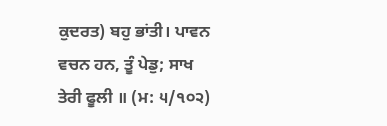ਕੁਦਰਤ) ਬਹੁ ਭਾਂਤੀ। ਪਾਵਨ ਵਚਨ ਹਨ, ਤੂੰ ਪੇਡੁ; ਸਾਖ ਤੇਰੀ ਫੂਲੀ ॥ (ਮ: ੫/੧੦੨)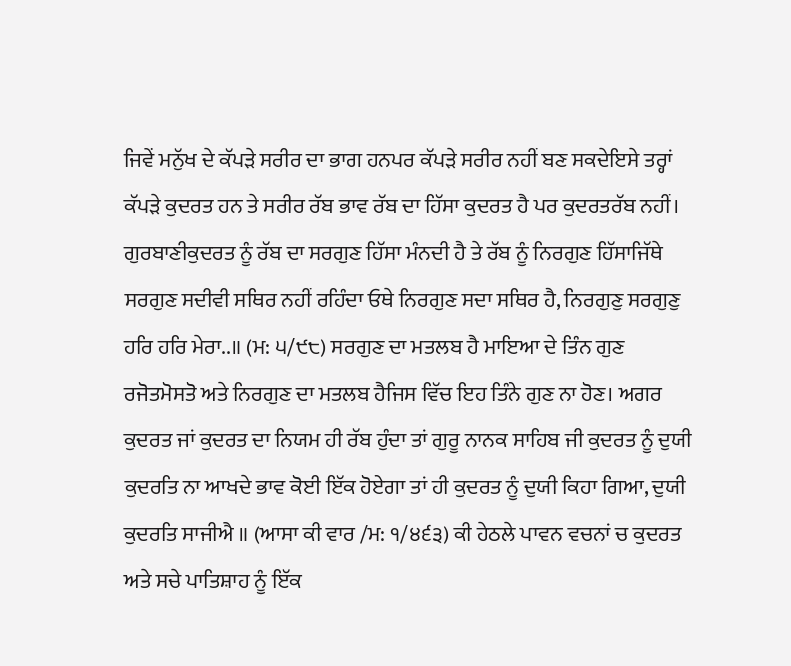ਜਿਵੇਂ ਮਨੁੱਖ ਦੇ ਕੱਪੜੇ ਸਰੀਰ ਦਾ ਭਾਗ ਹਨਪਰ ਕੱਪੜੇ ਸਰੀਰ ਨਹੀਂ ਬਣ ਸਕਦੇਇਸੇ ਤਰ੍ਹਾਂ ਕੱਪੜੇ ਕੁਦਰਤ ਹਨ ਤੇ ਸਰੀਰ ਰੱਬ ਭਾਵ ਰੱਬ ਦਾ ਹਿੱਸਾ ਕੁਦਰਤ ਹੈ ਪਰ ਕੁਦਰਤਰੱਬ ਨਹੀਂ।  ਗੁਰਬਾਣੀਕੁਦਰਤ ਨੂੰ ਰੱਬ ਦਾ ਸਰਗੁਣ ਹਿੱਸਾ ਮੰਨਦੀ ਹੈ ਤੇ ਰੱਬ ਨੂੰ ਨਿਰਗੁਣ ਹਿੱਸਾਜਿੱਥੇ ਸਰਗੁਣ ਸਦੀਵੀ ਸਥਿਰ ਨਹੀਂ ਰਹਿੰਦਾ ਓਥੇ ਨਿਰਗੁਣ ਸਦਾ ਸਥਿਰ ਹੈ, ਨਿਰਗੁਣੁ ਸਰਗੁਣੁ ਹਰਿ ਹਰਿ ਮੇਰਾ..॥ (ਮ: ੫/੯੮) ਸਰਗੁਣ ਦਾ ਮਤਲਬ ਹੈ ਮਾਇਆ ਦੇ ਤਿੰਨ ਗੁਣ ਰਜੋਤਮੋਸਤੋ ਅਤੇ ਨਿਰਗੁਣ ਦਾ ਮਤਲਬ ਹੈਜਿਸ ਵਿੱਚ ਇਹ ਤਿੰਨੇ ਗੁਣ ਨਾ ਹੋਣ। ਅਗਰ ਕੁਦਰਤ ਜਾਂ ਕੁਦਰਤ ਦਾ ਨਿਯਮ ਹੀ ਰੱਬ ਹੁੰਦਾ ਤਾਂ ਗੁਰੂ ਨਾਨਕ ਸਾਹਿਬ ਜੀ ਕੁਦਰਤ ਨੂੰ ਦੁਯੀ ਕੁਦਰਤਿ ਨਾ ਆਖਦੇ ਭਾਵ ਕੋਈ ਇੱਕ ਹੋਏਗਾ ਤਾਂ ਹੀ ਕੁਦਰਤ ਨੂੰ ਦੁਯੀ ਕਿਹਾ ਗਿਆ, ਦੁਯੀ ਕੁਦਰਤਿ ਸਾਜੀਐ ॥ (ਆਸਾ ਕੀ ਵਾਰ /ਮ: ੧/੪੬੩) ਕੀ ਹੇਠਲੇ ਪਾਵਨ ਵਚਨਾਂ ਚ ਕੁਦਰਤ ਅਤੇ ਸਚੇ ਪਾਤਿਸ਼ਾਹ ਨੂੰ ਇੱਕ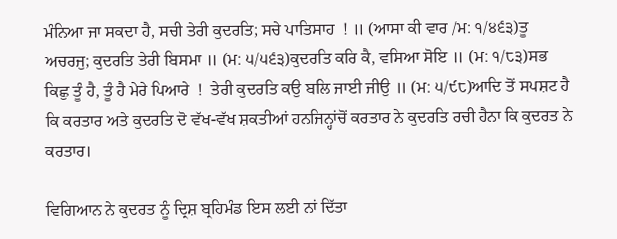ਮੰਨਿਆ ਜਾ ਸਕਦਾ ਹੈ, ਸਚੀ ਤੇਰੀ ਕੁਦਰਤਿ; ਸਚੇ ਪਾਤਿਸਾਹ  ! ॥ (ਆਸਾ ਕੀ ਵਾਰ /ਮ: ੧/੪੬੩)ਤੂ ਅਚਰਜੁ; ਕੁਦਰਤਿ ਤੇਰੀ ਬਿਸਮਾ ॥ (ਮ: ੫/੫੬੩)ਕੁਦਰਤਿ ਕਰਿ ਕੈ, ਵਸਿਆ ਸੋਇ ॥ (ਮ: ੧/੮੩)ਸਭ ਕਿਛੁ ਤੂੰ ਹੈ, ਤੂੰ ਹੈ ਮੇਰੇ ਪਿਆਰੇ  !  ਤੇਰੀ ਕੁਦਰਤਿ ਕਉ ਬਲਿ ਜਾਈ ਜੀਉ ॥ (ਮ: ੫/੯੮)ਆਦਿ ਤੋਂ ਸਪਸ਼ਟ ਹੈ ਕਿ ਕਰਤਾਰ ਅਤੇ ਕੁਦਰਤਿ ਦੋ ਵੱਖ-ਵੱਖ ਸ਼ਕਤੀਆਂ ਹਨਜਿਨ੍ਹਾਂਚੋਂ ਕਰਤਾਰ ਨੇ ਕੁਦਰਤਿ ਰਚੀ ਹੈਨਾ ਕਿ ਕੁਦਰਤ ਨੇ ਕਰਤਾਰ।

ਵਿਗਿਆਨ ਨੇ ਕੁਦਰਤ ਨੂੰ ਦ੍ਰਿਸ਼ ਬ੍ਰਹਿਮੰਡ ਇਸ ਲਈ ਨਾਂ ਦਿੱਤਾ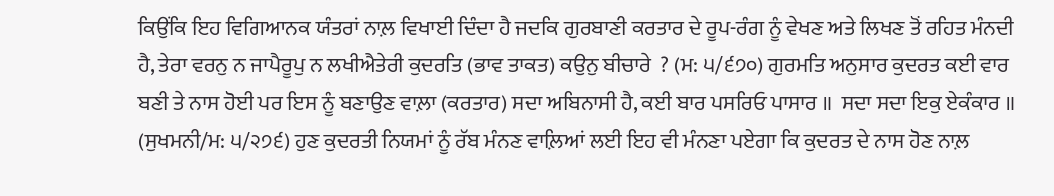ਕਿਉਂਕਿ ਇਹ ਵਿਗਿਆਨਕ ਯੰਤਰਾਂ ਨਾਲ਼ ਵਿਖਾਈ ਦਿੰਦਾ ਹੈ ਜਦਕਿ ਗੁਰਬਾਣੀ ਕਰਤਾਰ ਦੇ ਰੂਪ-ਰੰਗ ਨੂੰ ਵੇਖਣ ਅਤੇ ਲਿਖਣ ਤੋਂ ਰਹਿਤ ਮੰਨਦੀ ਹੈ, ਤੇਰਾ ਵਰਨੁ ਨ ਜਾਪੈਰੂਪੁ ਨ ਲਖੀਐਤੇਰੀ ਕੁਦਰਤਿ (ਭਾਵ ਤਾਕਤ) ਕਉਨੁ ਬੀਚਾਰੇ  ? (ਮ: ੫/੬੭੦) ਗੁਰਮਤਿ ਅਨੁਸਾਰ ਕੁਦਰਤ ਕਈ ਵਾਰ ਬਣੀ ਤੇ ਨਾਸ ਹੋਈ ਪਰ ਇਸ ਨੂੰ ਬਣਾਉਣ ਵਾਲ਼ਾ (ਕਰਤਾਰ) ਸਦਾ ਅਬਿਨਾਸੀ ਹੈ, ਕਈ ਬਾਰ ਪਸਰਿਓ ਪਾਸਾਰ ॥  ਸਦਾ ਸਦਾ ਇਕੁ ਏਕੰਕਾਰ ॥ (ਸੁਖਮਨੀ/ਮ: ੫/੨੭੬) ਹੁਣ ਕੁਦਰਤੀ ਨਿਯਮਾਂ ਨੂੰ ਰੱਬ ਮੰਨਣ ਵਾਲ਼ਿਆਂ ਲਈ ਇਹ ਵੀ ਮੰਨਣਾ ਪਏਗਾ ਕਿ ਕੁਦਰਤ ਦੇ ਨਾਸ ਹੋਣ ਨਾਲ਼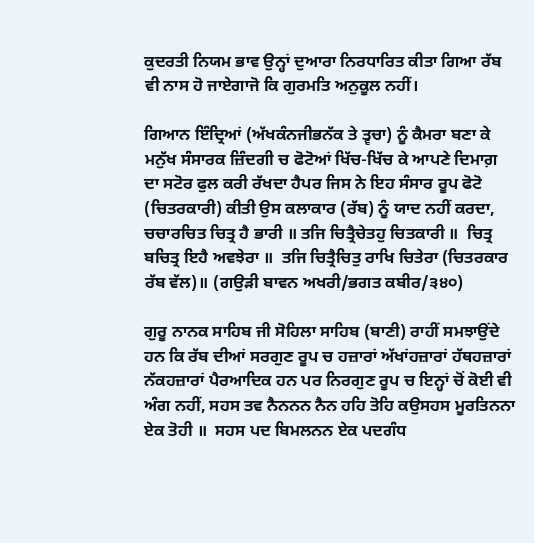ਕੁਦਰਤੀ ਨਿਯਮ ਭਾਵ ਉਨ੍ਹਾਂ ਦੁਆਰਾ ਨਿਰਧਾਰਿਤ ਕੀਤਾ ਗਿਆ ਰੱਬ ਵੀ ਨਾਸ ਹੋ ਜਾਏਗਾਜੋ ਕਿ ਗੁਰਮਤਿ ਅਨੁਕੂਲ ਨਹੀਂ।

ਗਿਆਨ ਇੰਦ੍ਰਿਆਂ (ਅੱਖਕੰਨਜੀਭਨੱਕ ਤੇ ਤ੍ਵਚਾ) ਨੂੰ ਕੈਮਰਾ ਬਣਾ ਕੇ ਮਨੁੱਖ ਸੰਸਾਰਕ ਜ਼ਿੰਦਗੀ ਚ ਫੋਟੋਆਂ ਖਿੱਚ-ਖਿੱਚ ਕੇ ਆਪਣੇ ਦਿਮਾਗ਼ ਦਾ ਸਟੋਰ ਫੁਲ ਕਰੀ ਰੱਖਦਾ ਹੈਪਰ ਜਿਸ ਨੇ ਇਹ ਸੰਸਾਰ ਰੂਪ ਫੋਟੋ (ਚਿਤਰਕਾਰੀ) ਕੀਤੀ ਉਸ ਕਲਾਕਾਰ (ਰੱਬ) ਨੂੰ ਯਾਦ ਨਹੀਂ ਕਰਦਾ, ਚਚਾਰਚਿਤ ਚਿਤ੍ਰ ਹੈ ਭਾਰੀ ॥ ਤਜਿ ਚਿਤ੍ਰੈਚੇਤਹੁ ਚਿਤਕਾਰੀ ॥  ਚਿਤ੍ਰ ਬਚਿਤ੍ਰ ਇਹੈ ਅਵਝੇਰਾ ॥  ਤਜਿ ਚਿਤ੍ਰੈਚਿਤੁ ਰਾਖਿ ਚਿਤੇਰਾ (ਚਿਤਰਕਾਰ ਰੱਬ ਵੱਲ)॥ (ਗਉੜੀ ਬਾਵਨ ਅਖਰੀ/ਭਗਤ ਕਬੀਰ/੩੪੦)

ਗੁਰੂ ਨਾਨਕ ਸਾਹਿਬ ਜੀ ਸੋਹਿਲਾ ਸਾਹਿਬ (ਬਾਣੀ) ਰਾਹੀਂ ਸਮਝਾਉਂਦੇ ਹਨ ਕਿ ਰੱਬ ਦੀਆਂ ਸਰਗੁਣ ਰੂਪ ਚ ਹਜ਼ਾਰਾਂ ਅੱਖਾਂਹਜ਼ਾਰਾਂ ਹੱਥਹਜ਼ਾਰਾਂ ਨੱਕਹਜ਼ਾਰਾਂ ਪੈਰਆਦਿਕ ਹਨ ਪਰ ਨਿਰਗੁਣ ਰੂਪ ਚ ਇਨ੍ਹਾਂ ਚੋਂ ਕੋਈ ਵੀ ਅੰਗ ਨਹੀਂ, ਸਹਸ ਤਵ ਨੈਨਨਨ ਨੈਨ ਹਹਿ ਤੋਹਿ ਕਉਸਹਸ ਮੂਰਤਿਨਨਾ ਏਕ ਤੋਹੀ ॥  ਸਹਸ ਪਦ ਬਿਮਲਨਨ ਏਕ ਪਦਗੰਧ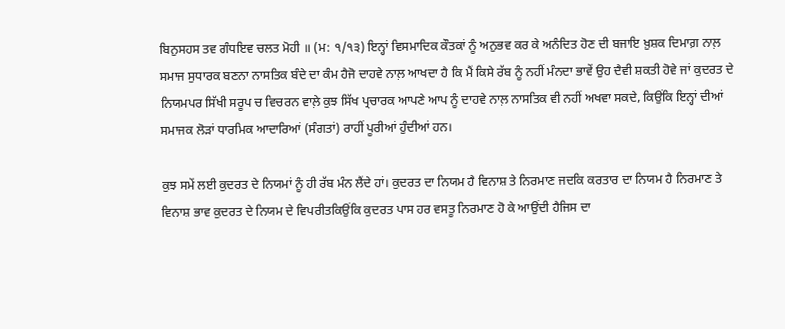ਬਿਨੁਸਹਸ ਤਵ ਗੰਧਇਵ ਚਲਤ ਮੋਹੀ ॥ (ਮ: ੧/੧੩) ਇਨ੍ਹਾਂ ਵਿਸਮਾਦਿਕ ਕੌਤਕਾਂ ਨੂੰ ਅਨੁਭਵ ਕਰ ਕੇ ਅਨੰਦਿਤ ਹੋਣ ਦੀ ਬਜਾਇ ਖ਼ੁਸ਼ਕ ਦਿਮਾਗ਼ ਨਾਲ਼ ਸਮਾਜ ਸੁਧਾਰਕ ਬਣਨਾ ਨਾਸਤਿਕ ਬੰਦੇ ਦਾ ਕੰਮ ਹੈਜੋ ਦਾਹਵੇ ਨਾਲ਼ ਆਖਦਾ ਹੈ ਕਿ ਮੈਂ ਕਿਸੇ ਰੱਬ ਨੂੰ ਨਹੀਂ ਮੰਨਦਾ ਭਾਵੇਂ ਉਹ ਦੈਵੀ ਸ਼ਕਤੀ ਹੋਵੇ ਜਾਂ ਕੁਦਰਤ ਦੇ ਨਿਯਮਪਰ ਸਿੱਖੀ ਸਰੂਪ ਚ ਵਿਚਰਨ ਵਾਲ਼ੇ ਕੁਝ ਸਿੱਖ ਪ੍ਰਚਾਰਕ ਆਪਣੇ ਆਪ ਨੂੰ ਦਾਹਵੇ ਨਾਲ਼ ਨਾਸਤਿਕ ਵੀ ਨਹੀਂ ਅਖਵਾ ਸਕਦੇ, ਕਿਉਂਕਿ ਇਨ੍ਹਾਂ ਦੀਆਂ ਸਮਾਜਕ ਲੋੜਾਂ ਧਾਰਮਿਕ ਆਦਾਰਿਆਂ (ਸੰਗਤਾਂ) ਰਾਹੀਂ ਪੂਰੀਆਂ ਹੁੰਦੀਆਂ ਹਨ।

ਕੁਝ ਸਮੇਂ ਲਈ ਕੁਦਰਤ ਦੇ ਨਿਯਮਾਂ ਨੂੰ ਹੀ ਰੱਬ ਮੰਨ ਲੈਂਦੇ ਹਾਂ। ਕੁਦਰਤ ਦਾ ਨਿਯਮ ਹੈ ਵਿਨਾਸ਼ ਤੇ ਨਿਰਮਾਣ ਜਦਕਿ ਕਰਤਾਰ ਦਾ ਨਿਯਮ ਹੈ ਨਿਰਮਾਣ ਤੇ ਵਿਨਾਸ਼ ਭਾਵ ਕੁਦਰਤ ਦੇ ਨਿਯਮ ਦੇ ਵਿਪਰੀਤਕਿਉਂਕਿ ਕੁਦਰਤ ਪਾਸ ਹਰ ਵਸਤੂ ਨਿਰਮਾਣ ਹੋ ਕੇ ਆਉਂਦੀ ਹੈਜਿਸ ਦਾ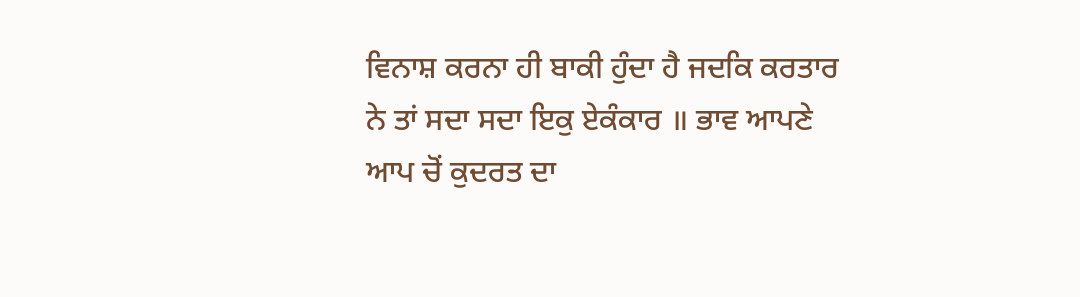ਵਿਨਾਸ਼ ਕਰਨਾ ਹੀ ਬਾਕੀ ਹੁੰਦਾ ਹੈ ਜਦਕਿ ਕਰਤਾਰ ਨੇ ਤਾਂ ਸਦਾ ਸਦਾ ਇਕੁ ਏਕੰਕਾਰ ॥ ਭਾਵ ਆਪਣੇ ਆਪ ਚੋਂ ਕੁਦਰਤ ਦਾ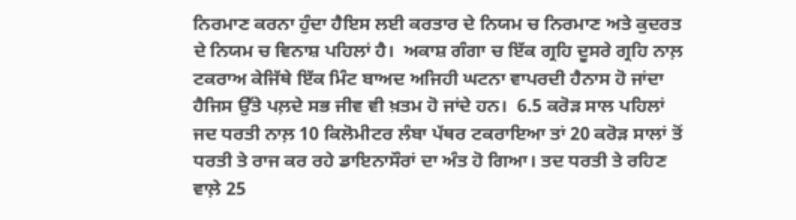ਨਿਰਮਾਣ ਕਰਨਾ ਹੁੰਦਾ ਹੈਇਸ ਲਈ ਕਰਤਾਰ ਦੇ ਨਿਯਮ ਚ ਨਿਰਮਾਣ ਅਤੇ ਕੁਦਰਤ ਦੇ ਨਿਯਮ ਚ ਵਿਨਾਸ਼ ਪਹਿਲਾਂ ਹੈ।  ਅਕਾਸ਼ ਗੰਗਾ ਚ ਇੱਕ ਗ੍ਰਹਿ ਦੂਸਰੇ ਗ੍ਰਹਿ ਨਾਲ਼ ਟਕਰਾਅ ਕੇਜਿੱਥੇ ਇੱਕ ਮਿੰਟ ਬਾਅਦ ਅਜਿਹੀ ਘਟਨਾ ਵਾਪਰਦੀ ਹੈਨਾਸ ਹੋ ਜਾਂਦਾ ਹੈਜਿਸ ਉੱਤੇ ਪਲ਼ਦੇ ਸਭ ਜੀਵ ਵੀ ਖ਼ਤਮ ਹੋ ਜਾਂਦੇ ਹਨ।  6.5 ਕਰੋੜ ਸਾਲ ਪਹਿਲਾਂ ਜਦ ਧਰਤੀ ਨਾਲ਼ 10 ਕਿਲੋਮੀਟਰ ਲੰਬਾ ਪੱਥਰ ਟਕਰਾਇਆ ਤਾਂ 20 ਕਰੋੜ ਸਾਲਾਂ ਤੋਂ ਧਰਤੀ ਤੇ ਰਾਜ ਕਰ ਰਹੇ ਡਾਇਨਾਸੌਰਾਂ ਦਾ ਅੰਤ ਹੋ ਗਿਆ। ਤਦ ਧਰਤੀ ਤੇ ਰਹਿਣ ਵਾਲ਼ੇ 25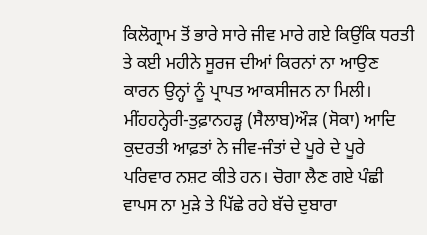ਕਿਲੋਗ੍ਰਾਮ ਤੋਂ ਭਾਰੇ ਸਾਰੇ ਜੀਵ ਮਾਰੇ ਗਏ ਕਿਉਂਕਿ ਧਰਤੀ ਤੇ ਕਈ ਮਹੀਨੇ ਸੂਰਜ ਦੀਆਂ ਕਿਰਨਾਂ ਨਾ ਆਉਣ ਕਾਰਨ ਉਨ੍ਹਾਂ ਨੂੰ ਪ੍ਰਾਪਤ ਆਕਸੀਜਨ ਨਾ ਮਿਲੀ।  ਮੀਂਹਹਨ੍ਹੇਰੀ-ਤੁਫ਼ਾਨਹੜ੍ਹ (ਸੈਲਾਬ)ਔੜ (ਸੋਕਾ) ਆਦਿ ਕੁਦਰਤੀ ਆਫ਼ਤਾਂ ਨੇ ਜੀਵ-ਜੰਤਾਂ ਦੇ ਪੂਰੇ ਦੇ ਪੂਰੇ ਪਰਿਵਾਰ ਨਸ਼ਟ ਕੀਤੇ ਹਨ। ਚੋਗਾ ਲੈਣ ਗਏ ਪੰਛੀ ਵਾਪਸ ਨਾ ਮੁੜੇ ਤੇ ਪਿੱਛੇ ਰਹੇ ਬੱਚੇ ਦੁਬਾਰਾ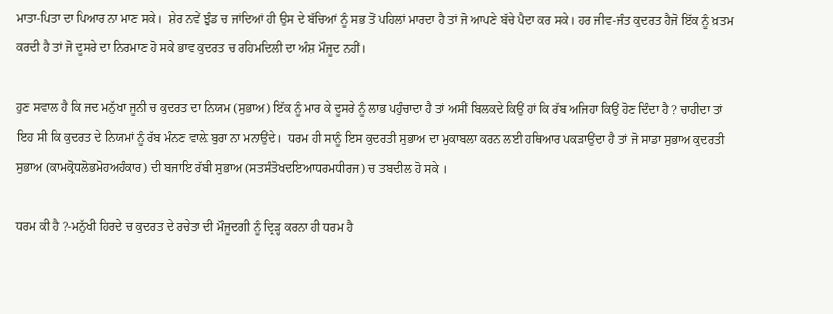ਮਾਤਾ-ਪਿਤਾ ਦਾ ਪਿਆਰ ਨਾ ਮਾਣ ਸਕੇ।  ਸ਼ੇਰ ਨਵੇਂ ਝੁੰਡ ਚ ਜਾਂਦਿਆਂ ਹੀ ਉਸ ਦੇ ਬੱਚਿਆਂ ਨੂੰ ਸਭ ਤੋਂ ਪਹਿਲਾਂ ਮਾਰਦਾ ਹੈ ਤਾਂ ਜੋ ਆਪਣੇ ਬੱਚੇ ਪੈਦਾ ਕਰ ਸਕੇ। ਹਰ ਜੀਵ-ਜੰਤ ਕੁਦਰਤ ਹੈਜੋ ਇੱਕ ਨੂੰ ਖ਼ਤਮ ਕਰਦੀ ਹੈ ਤਾਂ ਜੋ ਦੂਸਰੇ ਦਾ ਨਿਰਮਾਣ ਹੋ ਸਕੇ ਭਾਵ ਕੁਦਰਤ ਚ ਰਹਿਮਦਿਲੀ ਦਾ ਅੰਸ਼ ਮੌਜੂਦ ਨਹੀਂ।

ਹੁਣ ਸਵਾਲ ਹੈ ਕਿ ਜਦ ਮਨੁੱਖਾ ਜੂਨੀ ਚ ਕੁਦਰਤ ਦਾ ਨਿਯਮ (ਸੁਭਾਅ) ਇੱਕ ਨੂੰ ਮਾਰ ਕੇ ਦੂਸਰੇ ਨੂੰ ਲਾਭ ਪਹੁੰਚਾਦਾ ਹੈ ਤਾਂ ਅਸੀਂ ਬਿਲਕਦੇ ਕਿਉਂ ਹਾਂ ਕਿ ਰੱਬ ਅਜਿਹਾ ਕਿਉਂ ਹੋਣ ਦਿੰਦਾ ਹੈ ? ਚਾਹੀਦਾ ਤਾਂ ਇਹ ਸੀ ਕਿ ਕੁਦਰਤ ਦੇ ਨਿਯਮਾਂ ਨੂੰ ਰੱਬ ਮੰਨਣ ਵਾਲ਼ੇ ਬੁਰਾ ਨਾ ਮਨਾਉਂਦੇ।  ਧਰਮ ਹੀ ਸਾਨੂੰ ਇਸ ਕੁਦਰਤੀ ਸੁਭਾਅ ਦਾ ਮੁਕਾਬਲਾ ਕਰਨ ਲਈ ਹਥਿਆਰ ਪਕੜਾਉਂਦਾ ਹੈ ਤਾਂ ਜੋ ਸਾਡਾ ਸੁਭਾਅ ਕੁਦਰਤੀ ਸੁਭਾਅ (ਕਾਮਕ੍ਰੋਧਲੋਭਮੋਹਅਹੰਕਾਰ) ਦੀ ਬਜਾਇ ਰੱਬੀ ਸੁਭਾਅ (ਸਤਸੰਤੋਖਦਇਆਧਰਮਧੀਰਜ) ਚ ਤਬਦੀਲ ਹੋ ਸਕੇ ।

ਧਰਮ ਕੀ ਹੈ ?-ਮਨੁੱਖੀ ਹਿਰਦੇ ਚ ਕੁਦਰਤ ਦੇ ਰਚੇਤਾ ਦੀ ਮੌਜੂਦਗੀ ਨੂੰ ਦ੍ਰਿੜ੍ਹ ਕਰਨਾ ਹੀ ਧਰਮ ਹੈ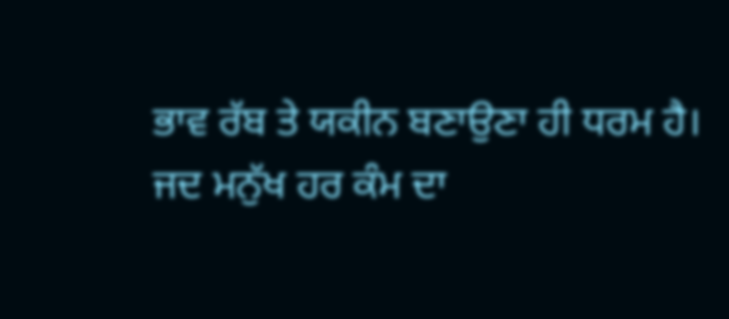ਭਾਵ ਰੱਬ ਤੇ ਯਕੀਨ ਬਣਾਉਣਾ ਹੀ ਧਰਮ ਹੈ।  ਜਦ ਮਨੁੱਖ ਹਰ ਕੰਮ ਦਾ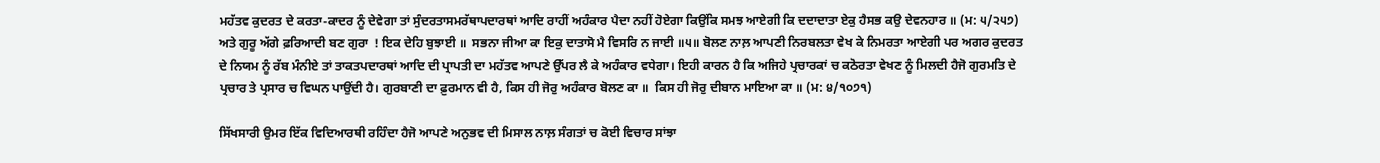ਮਹੱਤਵ ਕੁਦਰਤ ਦੇ ਕਰਤਾ-ਕਾਦਰ ਨੂੰ ਦੇਵੇਗਾ ਤਾਂ ਸੁੰਦਰਤਾਸਮਰੱਥਾਪਦਾਰਥਾਂ ਆਦਿ ਰਾਹੀਂ ਅਹੰਕਾਰ ਪੈਦਾ ਨਹੀਂ ਹੋਏਗਾ ਕਿਉਂਕਿ ਸਮਝ ਆਏਗੀ ਕਿ ਦਦਾਦਾਤਾ ਏਕੁ ਹੈਸਭ ਕਉ ਦੇਵਨਹਾਰ ॥ (ਮ: ੫/੨੫੭) ਅਤੇ ਗੁਰੂ ਅੱਗੇ ਫ਼ਰਿਆਦੀ ਬਣ ਗੁਰਾ  ! ਇਕ ਦੇਹਿ ਬੁਝਾਈ ॥  ਸਭਨਾ ਜੀਆ ਕਾ ਇਕੁ ਦਾਤਾਸੋ ਮੈ ਵਿਸਰਿ ਨ ਜਾਈ ॥੫॥ ਬੋਲਣ ਨਾਲ਼ ਆਪਣੀ ਨਿਰਬਲਤਾ ਵੇਖ ਕੇ ਨਿਮਰਤਾ ਆਏਗੀ ਪਰ ਅਗਰ ਕੁਦਰਤ ਦੇ ਨਿਯਮ ਨੂੰ ਰੱਬ ਮੰਨੀਏ ਤਾਂ ਤਾਕਤਪਦਾਰਥਾਂ ਆਦਿ ਦੀ ਪ੍ਰਾਪਤੀ ਦਾ ਮਹੱਤਵ ਆਪਣੇ ਉੱਪਰ ਲੈ ਕੇ ਅਹੰਕਾਰ ਵਧੇਗਾ। ਇਹੀ ਕਾਰਨ ਹੈ ਕਿ ਅਜਿਹੇ ਪ੍ਰਚਾਰਕਾਂ ਚ ਕਠੋਰਤਾ ਵੇਖਣ ਨੂੰ ਮਿਲਦੀ ਹੈਜੋ ਗੁਰਮਤਿ ਦੇ ਪ੍ਰਚਾਰ ਤੇ ਪ੍ਰਸਾਰ ਚ ਵਿਘਨ ਪਾਉਂਦੀ ਹੈ। ਗੁਰਬਾਣੀ ਦਾ ਫ਼ੁਰਮਾਨ ਵੀ ਹੈ, ਕਿਸ ਹੀ ਜੋਰੁ ਅਹੰਕਾਰ ਬੋਲਣ ਕਾ ॥  ਕਿਸ ਹੀ ਜੋਰੁ ਦੀਬਾਨ ਮਾਇਆ ਕਾ ॥ (ਮ: ੪/੧੦੭੧)

ਸਿੱਖਸਾਰੀ ਉਮਰ ਇੱਕ ਵਿਦਿਆਰਥੀ ਰਹਿੰਦਾ ਹੈਜੋ ਆਪਣੇ ਅਨੁਭਵ ਦੀ ਮਿਸਾਲ ਨਾਲ਼ ਸੰਗਤਾਂ ਚ ਕੋਈ ਵਿਚਾਰ ਸਾਂਝਾ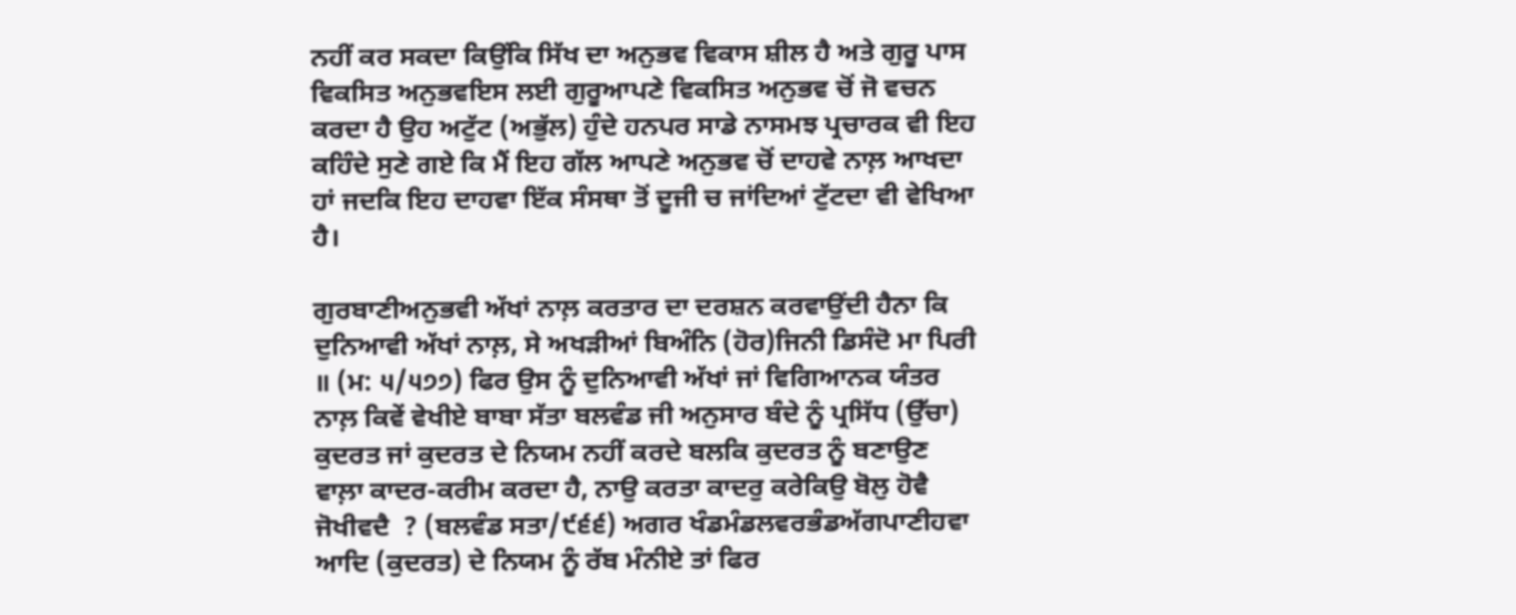ਨਹੀਂ ਕਰ ਸਕਦਾ ਕਿਉਂਕਿ ਸਿੱਖ ਦਾ ਅਨੁਭਵ ਵਿਕਾਸ ਸ਼ੀਲ ਹੈ ਅਤੇ ਗੁਰੂ ਪਾਸ ਵਿਕਸਿਤ ਅਨੁਭਵਇਸ ਲਈ ਗੁਰੂਆਪਣੇ ਵਿਕਸਿਤ ਅਨੁਭਵ ਚੋਂ ਜੋ ਵਚਨ ਕਰਦਾ ਹੈ ਉਹ ਅਟੁੱਟ (ਅਭੁੱਲ) ਹੁੰਦੇ ਹਨਪਰ ਸਾਡੇ ਨਾਸਮਝ ਪ੍ਰਚਾਰਕ ਵੀ ਇਹ ਕਹਿੰਦੇ ਸੁਣੇ ਗਏ ਕਿ ਮੈਂ ਇਹ ਗੱਲ ਆਪਣੇ ਅਨੁਭਵ ਚੋਂ ਦਾਹਵੇ ਨਾਲ਼ ਆਖਦਾ ਹਾਂ ਜਦਕਿ ਇਹ ਦਾਹਵਾ ਇੱਕ ਸੰਸਥਾ ਤੋਂ ਦੂਜੀ ਚ ਜਾਂਦਿਆਂ ਟੁੱਟਦਾ ਵੀ ਵੇਖਿਆ ਹੈ।

ਗੁਰਬਾਣੀਅਨੁਭਵੀ ਅੱਖਾਂ ਨਾਲ਼ ਕਰਤਾਰ ਦਾ ਦਰਸ਼ਨ ਕਰਵਾਉਂਦੀ ਹੈਨਾ ਕਿ ਦੁਨਿਆਵੀ ਅੱਖਾਂ ਨਾਲ਼, ਸੇ ਅਖੜੀਆਂ ਬਿਅੰਨਿ (ਹੋਰ)ਜਿਨੀ ਡਿਸੰਦੋ ਮਾ ਪਿਰੀ ॥ (ਮ: ੫/੫੭੭) ਫਿਰ ਉਸ ਨੂੰ ਦੁਨਿਆਵੀ ਅੱਖਾਂ ਜਾਂ ਵਿਗਿਆਨਕ ਯੰਤਰ ਨਾਲ਼ ਕਿਵੇਂ ਵੇਖੀਏ ਬਾਬਾ ਸੱਤਾ ਬਲਵੰਡ ਜੀ ਅਨੁਸਾਰ ਬੰਦੇ ਨੂੰ ਪ੍ਰਸਿੱਧ (ਉੱਚਾ) ਕੁਦਰਤ ਜਾਂ ਕੁਦਰਤ ਦੇ ਨਿਯਮ ਨਹੀਂ ਕਰਦੇ ਬਲਕਿ ਕੁਦਰਤ ਨੂੰ ਬਣਾਉਣ ਵਾਲ਼ਾ ਕਾਦਰ-ਕਰੀਮ ਕਰਦਾ ਹੈ, ਨਾਉ ਕਰਤਾ ਕਾਦਰੁ ਕਰੇਕਿਉ ਬੋਲੁ ਹੋਵੈ ਜੋਖੀਵਦੈ  ? (ਬਲਵੰਡ ਸਤਾ/੯੬੬) ਅਗਰ ਖੰਡਮੰਡਲਵਰਭੰਡਅੱਗਪਾਣੀਹਵਾ ਆਦਿ (ਕੁਦਰਤ) ਦੇ ਨਿਯਮ ਨੂੰ ਰੱਬ ਮੰਨੀਏ ਤਾਂ ਫਿਰ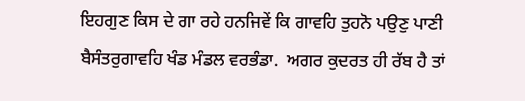ਇਹਗੁਣ ਕਿਸ ਦੇ ਗਾ ਰਹੇ ਹਨਜਿਵੇਂ ਕਿ ਗਾਵਹਿ ਤੁਹਨੋ ਪਉਣੁ ਪਾਣੀ ਬੈਸੰਤਰੁਗਾਵਹਿ ਖੰਡ ਮੰਡਲ ਵਰਭੰਡਾ.  ਅਗਰ ਕੁਦਰਤ ਹੀ ਰੱਬ ਹੈ ਤਾਂ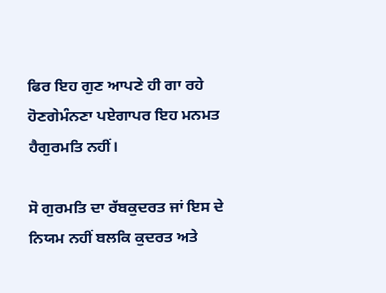ਫਿਰ ਇਹ ਗੁਣ ਆਪਣੇ ਹੀ ਗਾ ਰਹੇ ਹੋਣਗੇਮੰਨਣਾ ਪਏਗਾਪਰ ਇਹ ਮਨਮਤ ਹੈਗੁਰਮਤਿ ਨਹੀਂ।

ਸੋ ਗੁਰਮਤਿ ਦਾ ਰੱਬਕੁਦਰਤ ਜਾਂ ਇਸ ਦੇ ਨਿਯਮ ਨਹੀਂ ਬਲਕਿ ਕੁਦਰਤ ਅਤੇ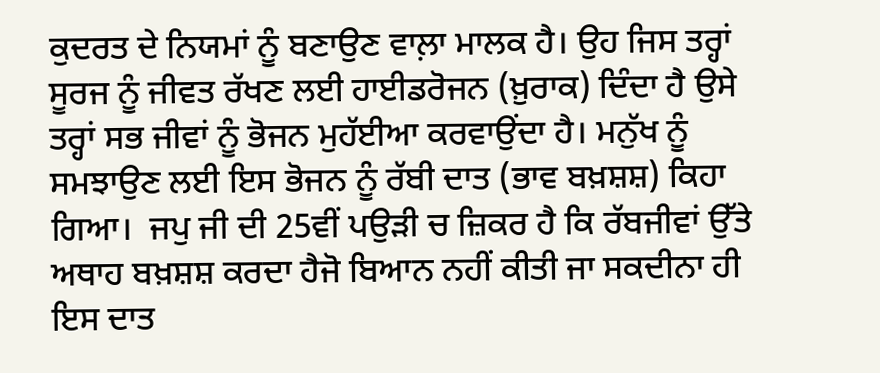ਕੁਦਰਤ ਦੇ ਨਿਯਮਾਂ ਨੂੰ ਬਣਾਉਣ ਵਾਲ਼ਾ ਮਾਲਕ ਹੈ। ਉਹ ਜਿਸ ਤਰ੍ਹਾਂ ਸੂਰਜ ਨੂੰ ਜੀਵਤ ਰੱਖਣ ਲਈ ਹਾਈਡਰੋਜਨ (ਖ਼ੁਰਾਕ) ਦਿੰਦਾ ਹੈ ਉਸੇ ਤਰ੍ਹਾਂ ਸਭ ਜੀਵਾਂ ਨੂੰ ਭੋਜਨ ਮੁਹੱਈਆ ਕਰਵਾਉਂਦਾ ਹੈ। ਮਨੁੱਖ ਨੂੰ ਸਮਝਾਉਣ ਲਈ ਇਸ ਭੋਜਨ ਨੂੰ ਰੱਬੀ ਦਾਤ (ਭਾਵ ਬਖ਼ਸ਼ਸ਼) ਕਿਹਾ ਗਿਆ।  ਜਪੁ ਜੀ ਦੀ 25ਵੀਂ ਪਉੜੀ ਚ ਜ਼ਿਕਰ ਹੈ ਕਿ ਰੱਬਜੀਵਾਂ ਉੱਤੇ ਅਥਾਹ ਬਖ਼ਸ਼ਸ਼ ਕਰਦਾ ਹੈਜੋ ਬਿਆਨ ਨਹੀਂ ਕੀਤੀ ਜਾ ਸਕਦੀਨਾ ਹੀ ਇਸ ਦਾਤ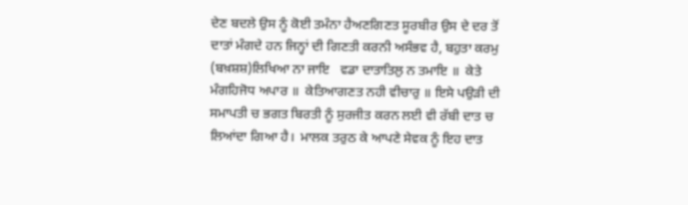ਦੇਣ ਬਦਲੇ ਉਸ ਨੂੰ ਕੋਈ ਤਮੰਨਾ ਹੈਅਣਗਿਣਤ ਸੂਰਬੀਰ ਉਸ ਦੇ ਦਰ ਤੋਂ ਦਾਤਾਂ ਮੰਗਦੇ ਹਨ ਜਿਨ੍ਹਾਂ ਦੀ ਗਿਣਤੀ ਕਰਨੀ ਅਸੰਭਵ ਹੈ, ਬਹੁਤਾ ਕਰਮੁ (ਬਖ਼ਸ਼ਸ਼)ਲਿਖਿਆ ਨਾ ਜਾਇ   ਵਡਾ ਦਾਤਾਤਿਲੁ ਨ ਤਮਾਇ ॥  ਕੇਤੇ ਮੰਗਹਿਜੋਧ ਅਪਾਰ ॥  ਕੇਤਿਆਗਣਤ ਨਹੀ ਵੀਚਾਰੁ ॥ ਇਸੇ ਪਉੜੀ ਦੀ ਸਮਾਪਤੀ ਚ ਭਗਤ ਬਿਰਤੀ ਨੂੰ ਸੁਰਜੀਤ ਕਰਨ ਲਈ ਵੀ ਰੱਬੀ ਦਾਤ ਚ ਲਿਆਂਦਾ ਗਿਆ ਹੈ।  ਮਾਲਕ ਤਰੁਠ ਕੇ ਆਪਣੇ ਸੇਵਕ ਨੂੰ ਇਹ ਦਾਤ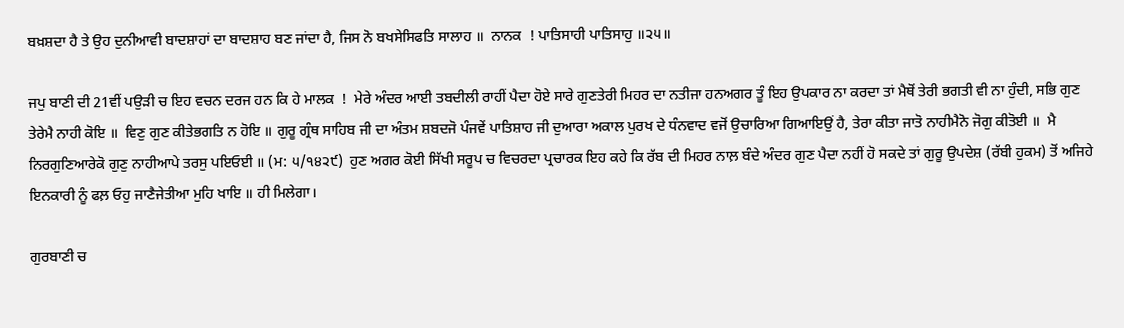ਬਖ਼ਸ਼ਦਾ ਹੈ ਤੇ ਉਹ ਦੁਨੀਆਵੀ ਬਾਦਸ਼ਾਹਾਂ ਦਾ ਬਾਦਸ਼ਾਹ ਬਣ ਜਾਂਦਾ ਹੈ, ਜਿਸ ਨੋ ਬਖਸੇਸਿਫਤਿ ਸਾਲਾਹ ॥  ਨਾਨਕ  ! ਪਾਤਿਸਾਹੀ ਪਾਤਿਸਾਹੁ ॥੨੫॥

ਜਪੁ ਬਾਣੀ ਦੀ 21ਵੀਂ ਪਉੜੀ ਚ ਇਹ ਵਚਨ ਦਰਜ ਹਨ ਕਿ ਹੇ ਮਾਲਕ  !  ਮੇਰੇ ਅੰਦਰ ਆਈ ਤਬਦੀਲੀ ਰਾਹੀਂ ਪੈਦਾ ਹੋਏ ਸਾਰੇ ਗੁਣਤੇਰੀ ਮਿਹਰ ਦਾ ਨਤੀਜਾ ਹਨਅਗਰ ਤੂੰ ਇਹ ਉਪਕਾਰ ਨਾ ਕਰਦਾ ਤਾਂ ਮੈਥੋਂ ਤੇਰੀ ਭਗਤੀ ਵੀ ਨਾ ਹੁੰਦੀ, ਸਭਿ ਗੁਣ ਤੇਰੇਮੈ ਨਾਹੀ ਕੋਇ ॥  ਵਿਣੁ ਗੁਣ ਕੀਤੇਭਗਤਿ ਨ ਹੋਇ ॥ ਗੁਰੂ ਗ੍ਰੰਥ ਸਾਹਿਬ ਜੀ ਦਾ ਅੰਤਮ ਸ਼ਬਦਜੋ ਪੰਜਵੇਂ ਪਾਤਿਸ਼ਾਹ ਜੀ ਦੁਆਰਾ ਅਕਾਲ ਪੁਰਖ ਦੇ ਧੰਨਵਾਦ ਵਜੋਂ ਉਚਾਰਿਆ ਗਿਆਇਉਂ ਹੈ, ਤੇਰਾ ਕੀਤਾ ਜਾਤੋ ਨਾਹੀਮੈਨੋ ਜੋਗੁ ਕੀਤੋਈ ॥  ਮੈ ਨਿਰਗੁਣਿਆਰੇਕੋ ਗੁਣੁ ਨਾਹੀਆਪੇ ਤਰਸੁ ਪਇਓਈ ॥ (ਮ: ੫/੧੪੨੯)  ਹੁਣ ਅਗਰ ਕੋਈ ਸਿੱਖੀ ਸਰੂਪ ਚ ਵਿਚਰਦਾ ਪ੍ਰਚਾਰਕ ਇਹ ਕਹੇ ਕਿ ਰੱਬ ਦੀ ਮਿਹਰ ਨਾਲ਼ ਬੰਦੇ ਅੰਦਰ ਗੁਣ ਪੈਦਾ ਨਹੀਂ ਹੋ ਸਕਦੇ ਤਾਂ ਗੁਰੂ ਉਪਦੇਸ਼ (ਰੱਬੀ ਹੁਕਮ) ਤੋਂ ਅਜਿਹੇ ਇਨਕਾਰੀ ਨੂੰ ਫਲ਼ ਓਹੁ ਜਾਣੈਜੇਤੀਆ ਮੁਹਿ ਖਾਇ ॥ ਹੀ ਮਿਲੇਗਾ।

ਗੁਰਬਾਣੀ ਚ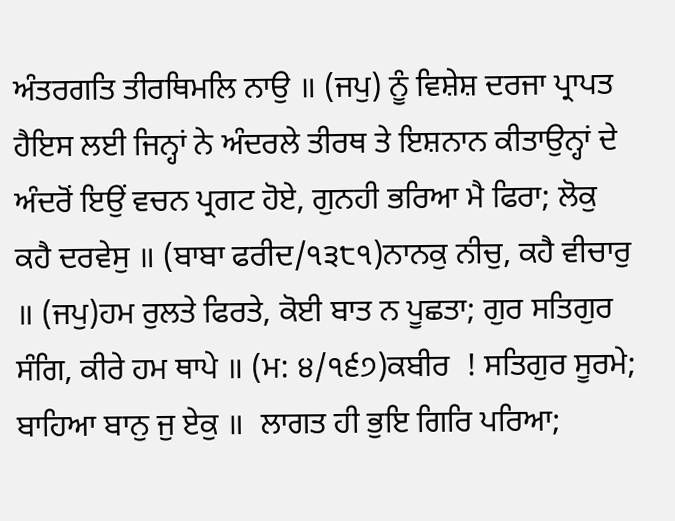ਅੰਤਰਗਤਿ ਤੀਰਥਿਮਲਿ ਨਾਉ ॥ (ਜਪੁ) ਨੂੰ ਵਿਸ਼ੇਸ਼ ਦਰਜਾ ਪ੍ਰਾਪਤ ਹੈਇਸ ਲਈ ਜਿਨ੍ਹਾਂ ਨੇ ਅੰਦਰਲੇ ਤੀਰਥ ਤੇ ਇਸ਼ਨਾਨ ਕੀਤਾਉਨ੍ਹਾਂ ਦੇ ਅੰਦਰੋਂ ਇਉਂ ਵਚਨ ਪ੍ਰਗਟ ਹੋਏ, ਗੁਨਹੀ ਭਰਿਆ ਮੈ ਫਿਰਾ; ਲੋਕੁ ਕਹੈ ਦਰਵੇਸੁ ॥ (ਬਾਬਾ ਫਰੀਦ/੧੩੮੧)ਨਾਨਕੁ ਨੀਚੁ, ਕਹੈ ਵੀਚਾਰੁ ॥ (ਜਪੁ)ਹਮ ਰੁਲਤੇ ਫਿਰਤੇ, ਕੋਈ ਬਾਤ ਨ ਪੂਛਤਾ; ਗੁਰ ਸਤਿਗੁਰ ਸੰਗਿ, ਕੀਰੇ ਹਮ ਥਾਪੇ ॥ (ਮ: ੪/੧੬੭)ਕਬੀਰ  ! ਸਤਿਗੁਰ ਸੂਰਮੇ; ਬਾਹਿਆ ਬਾਨੁ ਜੁ ਏਕੁ ॥  ਲਾਗਤ ਹੀ ਭੁਇ ਗਿਰਿ ਪਰਿਆ;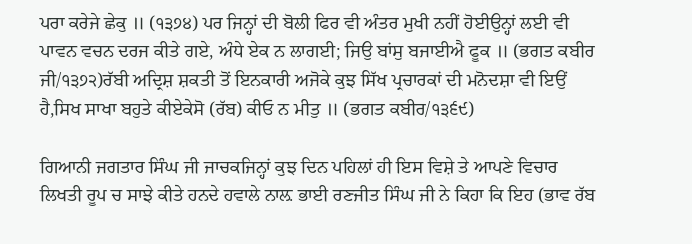ਪਰਾ ਕਰੇਜੇ ਛੇਕੁ ॥ (੧੩੭੪) ਪਰ ਜਿਨ੍ਹਾਂ ਦੀ ਬੋਲੀ ਫਿਰ ਵੀ ਅੰਤਰ ਮੁਖੀ ਨਹੀਂ ਹੋਈਉਨ੍ਹਾਂ ਲਈ ਵੀ ਪਾਵਨ ਵਚਨ ਦਰਜ ਕੀਤੇ ਗਏ, ਅੰਧੇ ਏਕ ਨ ਲਾਗਈ; ਜਿਉ ਬਾਂਸੁ ਬਜਾਈਐ ਫੂਕ ॥ (ਭਗਤ ਕਬੀਰ ਜੀ/੧੩੭੨)ਰੱਬੀ ਅਦ੍ਰਿਸ਼ ਸ਼ਕਤੀ ਤੋਂ ਇਨਕਾਰੀ ਅਜੋਕੇ ਕੁਝ ਸਿੱਖ ਪ੍ਰਚਾਰਕਾਂ ਦੀ ਮਨੋਦਸ਼ਾ ਵੀ ਇਉਂ ਹੈ,ਸਿਖ ਸਾਖਾ ਬਹੁਤੇ ਕੀਏਕੇਸੋ (ਰੱਬ) ਕੀਓ ਨ ਮੀਤੁ ॥ (ਭਗਤ ਕਬੀਰ/੧੩੬੯)

ਗਿਆਨੀ ਜਗਤਾਰ ਸਿੰਘ ਜੀ ਜਾਚਕਜਿਨ੍ਹਾਂ ਕੁਝ ਦਿਨ ਪਹਿਲਾਂ ਹੀ ਇਸ ਵਿਸ਼ੇ ਤੇ ਆਪਣੇ ਵਿਚਾਰ ਲਿਖਤੀ ਰੂਪ ਚ ਸਾਝੇ ਕੀਤੇ ਹਨਦੇ ਹਵਾਲੇ ਨਾਲ਼ ਭਾਈ ਰਣਜੀਤ ਸਿੰਘ ਜੀ ਨੇ ਕਿਹਾ ਕਿ ਇਹ (ਭਾਵ ਰੱਬ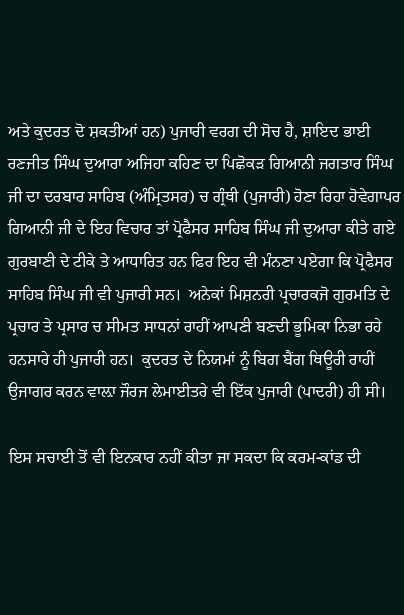ਅਤੇ ਕੁਦਰਤ ਦੋ ਸ਼ਕਤੀਆਂ ਹਨ) ਪੁਜਾਰੀ ਵਰਗ ਦੀ ਸੋਚ ਹੈ, ਸ਼ਾਇਦ ਭਾਈ ਰਣਜੀਤ ਸਿੰਘ ਦੁਆਰਾ ਅਜਿਹਾ ਕਹਿਣ ਦਾ ਪਿਛੋਕੜ ਗਿਆਨੀ ਜਗਤਾਰ ਸਿੰਘ ਜੀ ਦਾ ਦਰਬਾਰ ਸਾਹਿਬ (ਅੰਮ੍ਰਿਤਸਰ) ਚ ਗ੍ਰੰਥੀ (ਪੁਜਾਰੀ) ਹੋਣਾ ਰਿਹਾ ਹੋਵੇਗਾਪਰ ਗਿਆਨੀ ਜੀ ਦੇ ਇਹ ਵਿਚਾਰ ਤਾਂ ਪ੍ਰੋਫੈਸਰ ਸਾਹਿਬ ਸਿੰਘ ਜੀ ਦੁਆਰਾ ਕੀਤੇ ਗਏ ਗੁਰਬਾਣੀ ਦੇ ਟੀਕੇ ਤੇ ਆਧਾਰਿਤ ਹਨ ਫਿਰ ਇਹ ਵੀ ਮੰਨਣਾ ਪਏਗਾ ਕਿ ਪ੍ਰੋਫੈਸਰ ਸਾਹਿਬ ਸਿੰਘ ਜੀ ਵੀ ਪੁਜਾਰੀ ਸਨ।  ਅਨੇਕਾਂ ਮਿਸ਼ਨਰੀ ਪ੍ਰਚਾਰਕਜੋ ਗੁਰਮਤਿ ਦੇ ਪ੍ਰਚਾਰ ਤੇ ਪ੍ਰਸਾਰ ਚ ਸੀਮਤ ਸਾਧਨਾਂ ਰਾਹੀਂ ਆਪਣੀ ਬਣਦੀ ਭੂਮਿਕਾ ਨਿਭਾ ਰਹੇ ਹਨਸਾਰੇ ਹੀ ਪੁਜਾਰੀ ਹਨ।  ਕੁਦਰਤ ਦੇ ਨਿਯਮਾਂ ਨੂੰ ਬਿਗ ਬੈਂਗ ਥਿਊਰੀ ਰਾਹੀਂ ਉਜਾਗਰ ਕਰਨ ਵਾਲ਼ਾ ਜੌਰਜ ਲੇਮਾਈਤਰੇ ਵੀ ਇੱਕ ਪੁਜਾਰੀ (ਪਾਦਰੀ) ਹੀ ਸੀ।

ਇਸ ਸਚਾਈ ਤੋਂ ਵੀ ਇਨਕਾਰ ਨਹੀਂ ਕੀਤਾ ਜਾ ਸਕਦਾ ਕਿ ਕਰਮ-ਕਾਂਡ ਦੀ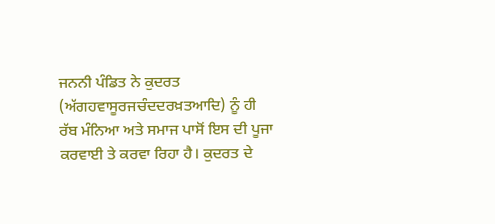ਜਨਨੀ ਪੰਡਿਤ ਨੇ ਕੁਦਰਤ (ਅੱਗਹਵਾਸੂਰਜਚੰਦਦਰਖ਼ਤਆਦਿ) ਨੂੰ ਹੀ ਰੱਬ ਮੰਨਿਆ ਅਤੇ ਸਮਾਜ ਪਾਸੋਂ ਇਸ ਦੀ ਪੂਜਾ ਕਰਵਾਈ ਤੇ ਕਰਵਾ ਰਿਹਾ ਹੈ। ਕੁਦਰਤ ਦੇ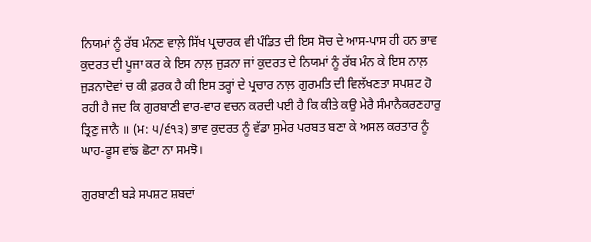ਨਿਯਮਾਂ ਨੂੰ ਰੱਬ ਮੰਨਣ ਵਾਲ਼ੇ ਸਿੱਖ ਪ੍ਰਚਾਰਕ ਵੀ ਪੰਡਿਤ ਦੀ ਇਸ ਸੋਚ ਦੇ ਆਸ-ਪਾਸ ਹੀ ਹਨ ਭਾਵ ਕੁਦਰਤ ਦੀ ਪੂਜਾ ਕਰ ਕੇ ਇਸ ਨਾਲ਼ ਜੁੜਨਾ ਜਾਂ ਕੁਦਰਤ ਦੇ ਨਿਯਮਾਂ ਨੂੰ ਰੱਬ ਮੰਨ ਕੇ ਇਸ ਨਾਲ਼ ਜੁੜਨਾਦੋਵਾਂ ਚ ਕੀ ਫ਼ਰਕ ਹੈ ਕੀ ਇਸ ਤਰ੍ਹਾਂ ਦੇ ਪ੍ਰਚਾਰ ਨਾਲ਼ ਗੁਰਮਤਿ ਦੀ ਵਿਲੱਖਣਤਾ ਸਪਸ਼ਟ ਹੋ ਰਹੀ ਹੈ ਜਦ ਕਿ ਗੁਰਬਾਣੀ ਵਾਰ-ਵਾਰ ਵਚਨ ਕਰਦੀ ਪਈ ਹੈ ਕਿ ਕੀਤੇ ਕਉ ਮੇਰੈ ਸੰਮਾਨੈਕਰਣਹਾਰੁ ਤ੍ਰਿਣੁ ਜਾਨੈ ॥ (ਮ: ੫/੬੧੩) ਭਾਵ ਕੁਦਰਤ ਨੂੰ ਵੱਡਾ ਸੁਮੇਰ ਪਰਬਤ ਬਣਾ ਕੇ ਅਸਲ ਕਰਤਾਰ ਨੂੰ ਘਾਹ-ਫੂਸ ਵਾਂਙ ਛੋਟਾ ਨਾ ਸਮਝੋ।

ਗੁਰਬਾਣੀ ਬੜੇ ਸਪਸ਼ਟ ਸ਼ਬਦਾਂ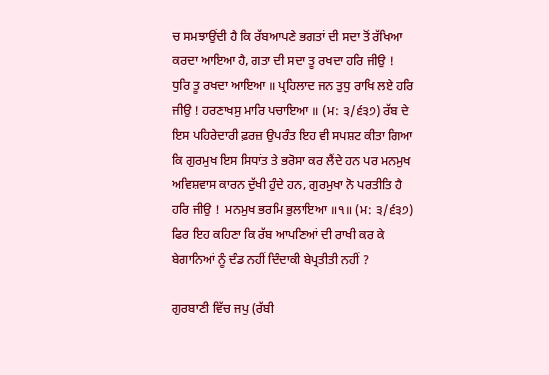ਚ ਸਮਝਾਉਂਦੀ ਹੈ ਕਿ ਰੱਬਆਪਣੇ ਭਗਤਾਂ ਦੀ ਸਦਾ ਤੋਂ ਰੱਖਿਆ ਕਰਦਾ ਆਇਆ ਹੈ, ਗਤਾ ਦੀ ਸਦਾ ਤੂ ਰਖਦਾ ਹਰਿ ਜੀਉ !  ਧੁਰਿ ਤੂ ਰਖਦਾ ਆਇਆ ॥ ਪ੍ਰਹਿਲਾਦ ਜਨ ਤੁਧੁ ਰਾਖਿ ਲਏ ਹਰਿ ਜੀਉ ! ਹਰਣਾਖਸੁ ਮਾਰਿ ਪਚਾਇਆ ॥ (ਮ: ੩/੬੩੭) ਰੱਬ ਦੇ ਇਸ ਪਹਿਰੇਦਾਰੀ ਫ਼ਰਜ਼ ਉਪਰੰਤ ਇਹ ਵੀ ਸਪਸ਼ਟ ਕੀਤਾ ਗਿਆ ਕਿ ਗੁਰਮੁਖ ਇਸ ਸਿਧਾਂਤ ਤੇ ਭਰੋਸਾ ਕਰ ਲੈਂਦੇ ਹਨ ਪਰ ਮਨਮੁਖ ਅਵਿਸ਼ਵਾਸ ਕਾਰਨ ਦੁੱਖੀ ਹੁੰਦੇ ਹਨ, ਗੁਰਮੁਖਾ ਨੋ ਪਰਤੀਤਿ ਹੈ ਹਰਿ ਜੀਉ !  ਮਨਮੁਖ ਭਰਮਿ ਭੁਲਾਇਆ ॥੧॥ (ਮ: ੩/੬੩੭) ਫਿਰ ਇਹ ਕਹਿਣਾ ਕਿ ਰੱਬ ਆਪਣਿਆਂ ਦੀ ਰਾਖੀ ਕਰ ਕੇ ਬੇਗਾਨਿਆਂ ਨੂੰ ਦੰਡ ਨਹੀਂ ਦਿੰਦਾਕੀ ਬੇਪ੍ਰਤੀਤੀ ਨਹੀਂ ?

ਗੁਰਬਾਣੀ ਵਿੱਚ ਜਪੁ (ਰੱਬੀ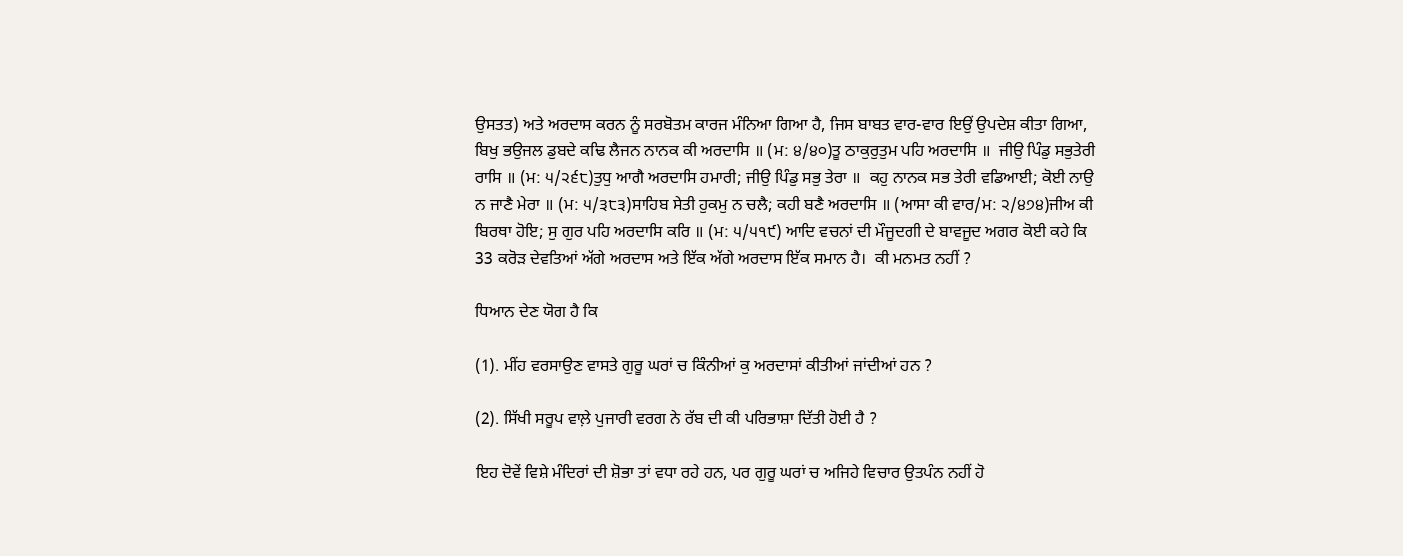ਉਸਤਤ) ਅਤੇ ਅਰਦਾਸ ਕਰਨ ਨੂੰ ਸਰਬੋਤਮ ਕਾਰਜ ਮੰਨਿਆ ਗਿਆ ਹੈ, ਜਿਸ ਬਾਬਤ ਵਾਰ-ਵਾਰ ਇਉਂ ਉਪਦੇਸ਼ ਕੀਤਾ ਗਿਆ, ਬਿਖੁ ਭਉਜਲ ਡੁਬਦੇ ਕਢਿ ਲੈਜਨ ਨਾਨਕ ਕੀ ਅਰਦਾਸਿ ॥ (ਮ: ੪/੪੦)ਤੂ ਠਾਕੁਰੁਤੁਮ ਪਹਿ ਅਰਦਾਸਿ ॥  ਜੀਉ ਪਿੰਡੁ ਸਭੁਤੇਰੀ ਰਾਸਿ ॥ (ਮ: ੫/੨੬੮)ਤੁਧੁ ਆਗੈ ਅਰਦਾਸਿ ਹਮਾਰੀ; ਜੀਉ ਪਿੰਡੁ ਸਭੁ ਤੇਰਾ ॥  ਕਹੁ ਨਾਨਕ ਸਭ ਤੇਰੀ ਵਡਿਆਈ; ਕੋਈ ਨਾਉ ਨ ਜਾਣੈ ਮੇਰਾ ॥ (ਮ: ੫/੩੮੩)ਸਾਹਿਬ ਸੇਤੀ ਹੁਕਮੁ ਨ ਚਲੈ; ਕਹੀ ਬਣੈ ਅਰਦਾਸਿ ॥ (ਆਸਾ ਕੀ ਵਾਰ/ਮ: ੨/੪੭੪)ਜੀਅ ਕੀ ਬਿਰਥਾ ਹੋਇ; ਸੁ ਗੁਰ ਪਹਿ ਅਰਦਾਸਿ ਕਰਿ ॥ (ਮ: ੫/੫੧੯) ਆਦਿ ਵਚਨਾਂ ਦੀ ਮੌਜੂਦਗੀ ਦੇ ਬਾਵਜੂਦ ਅਗਰ ਕੋਈ ਕਹੇ ਕਿ 33 ਕਰੋੜ ਦੇਵਤਿਆਂ ਅੱਗੇ ਅਰਦਾਸ ਅਤੇ ਇੱਕ ਅੱਗੇ ਅਰਦਾਸ ਇੱਕ ਸਮਾਨ ਹੈ।  ਕੀ ਮਨਮਤ ਨਹੀਂ ?

ਧਿਆਨ ਦੇਣ ਯੋਗ ਹੈ ਕਿ

(1). ਮੀਂਹ ਵਰਸਾਉਣ ਵਾਸਤੇ ਗੁਰੂ ਘਰਾਂ ਚ ਕਿੰਨੀਆਂ ਕੁ ਅਰਦਾਸਾਂ ਕੀਤੀਆਂ ਜਾਂਦੀਆਂ ਹਨ ?

(2). ਸਿੱਖੀ ਸਰੂਪ ਵਾਲ਼ੇ ਪੁਜਾਰੀ ਵਰਗ ਨੇ ਰੱਬ ਦੀ ਕੀ ਪਰਿਭਾਸ਼ਾ ਦਿੱਤੀ ਹੋਈ ਹੈ ?

ਇਹ ਦੋਵੇਂ ਵਿਸ਼ੇ ਮੰਦਿਰਾਂ ਦੀ ਸ਼ੋਭਾ ਤਾਂ ਵਧਾ ਰਹੇ ਹਨ, ਪਰ ਗੁਰੂ ਘਰਾਂ ਚ ਅਜਿਹੇ ਵਿਚਾਰ ਉਤਪੰਨ ਨਹੀਂ ਹੋ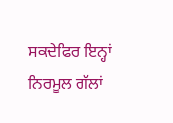ਸਕਦੇਫਿਰ ਇਨ੍ਹਾਂ ਨਿਰਮੂਲ ਗੱਲਾਂ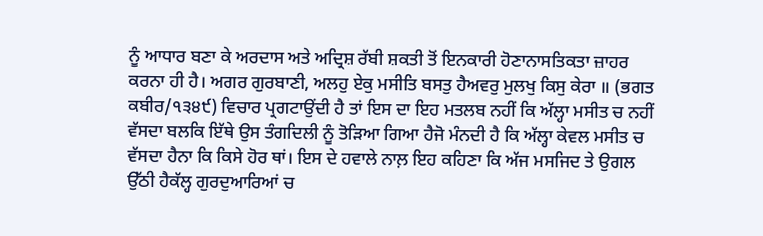ਨੂੰ ਆਧਾਰ ਬਣਾ ਕੇ ਅਰਦਾਸ ਅਤੇ ਅਦ੍ਰਿਸ਼ ਰੱਬੀ ਸ਼ਕਤੀ ਤੋਂ ਇਨਕਾਰੀ ਹੋਣਾਨਾਸਤਿਕਤਾ ਜ਼ਾਹਰ ਕਰਨਾ ਹੀ ਹੈ। ਅਗਰ ਗੁਰਬਾਣੀ, ਅਲਹੁ ਏਕੁ ਮਸੀਤਿ ਬਸਤੁ ਹੈਅਵਰੁ ਮੁਲਖੁ ਕਿਸੁ ਕੇਰਾ ॥ (ਭਗਤ ਕਬੀਰ/੧੩੪੯) ਵਿਚਾਰ ਪ੍ਰਗਟਾਉਂਦੀ ਹੈ ਤਾਂ ਇਸ ਦਾ ਇਹ ਮਤਲਬ ਨਹੀਂ ਕਿ ਅੱਲ੍ਹਾ ਮਸੀਤ ਚ ਨਹੀਂ ਵੱਸਦਾ ਬਲਕਿ ਇੱਥੇ ਉਸ ਤੰਗਦਿਲੀ ਨੂੰ ਤੋੜਿਆ ਗਿਆ ਹੈਜੋ ਮੰਨਦੀ ਹੈ ਕਿ ਅੱਲ੍ਹਾ ਕੇਵਲ ਮਸੀਤ ਚ ਵੱਸਦਾ ਹੈਨਾ ਕਿ ਕਿਸੇ ਹੋਰ ਥਾਂ। ਇਸ ਦੇ ਹਵਾਲੇ ਨਾਲ਼ ਇਹ ਕਹਿਣਾ ਕਿ ਅੱਜ ਮਸਜਿਦ ਤੇ ਉਗਲ ਉੱਠੀ ਹੈਕੱਲ੍ਹ ਗੁਰਦੁਆਰਿਆਂ ਚ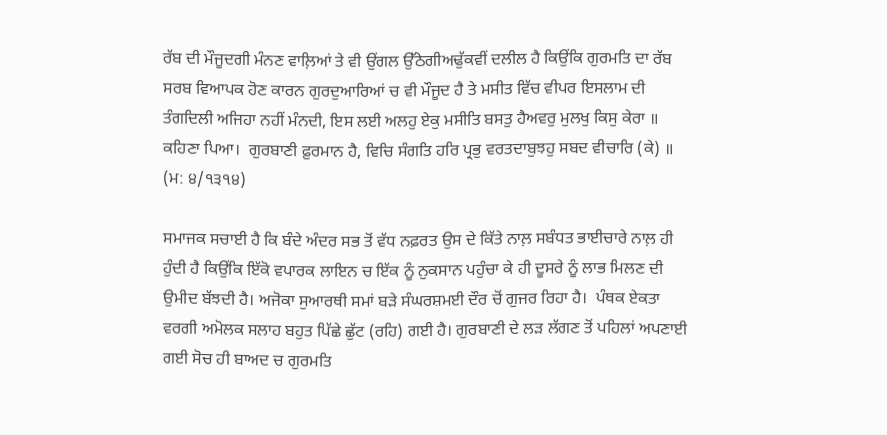ਰੱਬ ਦੀ ਮੌਜੂਦਗੀ ਮੰਨਣ ਵਾਲ਼ਿਆਂ ਤੇ ਵੀ ਉਂਗਲ ਉੱਠੇਗੀਅਢੁੱਕਵੀਂ ਦਲੀਲ ਹੈ ਕਿਉਂਕਿ ਗੁਰਮਤਿ ਦਾ ਰੱਬ ਸਰਬ ਵਿਆਪਕ ਹੋਣ ਕਾਰਨ ਗੁਰਦੁਆਰਿਆਂ ਚ ਵੀ ਮੌਜੂਦ ਹੈ ਤੇ ਮਸੀਤ ਵਿੱਚ ਵੀਪਰ ਇਸਲਾਮ ਦੀ ਤੰਗਦਿਲੀ ਅਜਿਹਾ ਨਹੀਂ ਮੰਨਦੀ, ਇਸ ਲਈ ਅਲਹੁ ਏਕੁ ਮਸੀਤਿ ਬਸਤੁ ਹੈਅਵਰੁ ਮੁਲਖੁ ਕਿਸੁ ਕੇਰਾ ॥ ਕਹਿਣਾ ਪਿਆ।  ਗੁਰਬਾਣੀ ਫ਼ੁਰਮਾਨ ਹੈ, ਵਿਚਿ ਸੰਗਤਿ ਹਰਿ ਪ੍ਰਭੁ ਵਰਤਦਾਬੁਝਹੁ ਸਬਦ ਵੀਚਾਰਿ (ਕੇ) ॥ (ਮ: ੪/੧੩੧੪)

ਸਮਾਜਕ ਸਚਾਈ ਹੈ ਕਿ ਬੰਦੇ ਅੰਦਰ ਸਭ ਤੋਂ ਵੱਧ ਨਫ਼ਰਤ ਉਸ ਦੇ ਕਿੱਤੇ ਨਾਲ਼ ਸਬੰਧਤ ਭਾਈਚਾਰੇ ਨਾਲ਼ ਹੀ ਹੁੰਦੀ ਹੈ ਕਿਉਂਕਿ ਇੱਕੋ ਵਪਾਰਕ ਲਾਇਨ ਚ ਇੱਕ ਨੂੰ ਨੁਕਸਾਨ ਪਹੁੰਚਾ ਕੇ ਹੀ ਦੂਸਰੇ ਨੂੰ ਲਾਭ ਮਿਲਣ ਦੀ ਉਮੀਦ ਬੱਝਦੀ ਹੈ। ਅਜੋਕਾ ਸੁਆਰਥੀ ਸਮਾਂ ਬੜੇ ਸੰਘਰਸ਼ਮਈ ਦੌਰ ਚੋਂ ਗੁਜਰ ਰਿਹਾ ਹੈ।  ਪੰਥਕ ਏਕਤਾ ਵਰਗੀ ਅਮੋਲਕ ਸਲਾਹ ਬਹੁਤ ਪਿੱਛੇ ਛੁੱਟ (ਰਹਿ) ਗਈ ਹੈ। ਗੁਰਬਾਣੀ ਦੇ ਲੜ ਲੱਗਣ ਤੋਂ ਪਹਿਲਾਂ ਅਪਣਾਈ ਗਈ ਸੋਚ ਹੀ ਬਾਅਦ ਚ ਗੁਰਮਤਿ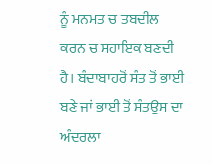ਨੂੰ ਮਨਮਤ ਚ ਤਬਦੀਲ ਕਰਨ ਚ ਸਹਾਇਕ ਬਣਦੀ ਹੈ। ਬੰਦਾਬਾਹਰੋਂ ਸੰਤ ਤੋਂ ਭਾਈ ਬਣੇ ਜਾਂ ਭਾਈ ਤੋਂ ਸੰਤਉਸ ਦਾ ਅੰਦਰਲਾ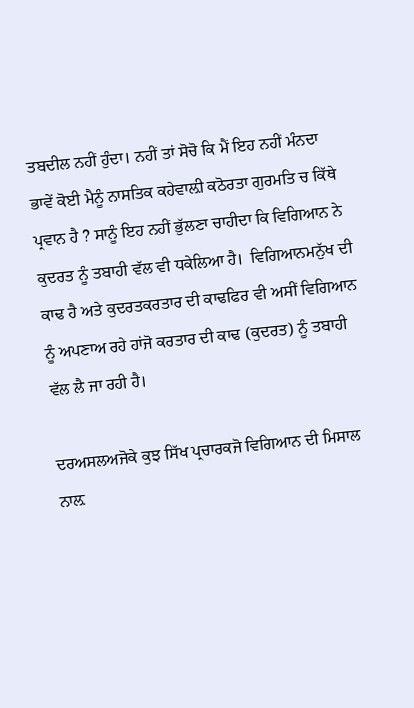ਤਬਦੀਲ ਨਹੀਂ ਹੁੰਦਾ। ਨਹੀਂ ਤਾਂ ਸੋਚੋ ਕਿ ਮੈਂ ਇਹ ਨਹੀਂ ਮੰਨਦਾ ਭਾਵੇਂ ਕੋਈ ਮੈਨੂੰ ਨਾਸਤਿਕ ਕਹੇਵਾਲ਼ੀ ਕਠੋਰਤਾ ਗੁਰਮਤਿ ਚ ਕਿੱਥੇ ਪ੍ਰਵਾਨ ਹੈ ? ਸਾਨੂੰ ਇਹ ਨਹੀਂ ਭੁੱਲਣਾ ਚਾਹੀਦਾ ਕਿ ਵਿਗਿਆਨ ਨੇ ਕੁਦਰਤ ਨੂੰ ਤਬਾਹੀ ਵੱਲ ਵੀ ਧਕੇਲਿਆ ਹੈ।  ਵਿਗਿਆਨਮਨੁੱਖ ਦੀ ਕਾਢ ਹੈ ਅਤੇ ਕੁਦਰਤਕਰਤਾਰ ਦੀ ਕਾਢਫਿਰ ਵੀ ਅਸੀਂ ਵਿਗਿਆਨ ਨੂੰ ਅਪਣਾਅ ਰਹੇ ਹਾਂਜੋ ਕਰਤਾਰ ਦੀ ਕਾਢ (ਕੁਦਰਤ) ਨੂੰ ਤਬਾਹੀ ਵੱਲ ਲੈ ਜਾ ਰਹੀ ਹੈ।

ਦਰਅਸਲਅਜੋਕੇ ਕੁਝ ਸਿੱਖ ਪ੍ਰਚਾਰਕਜੋ ਵਿਗਿਆਨ ਦੀ ਮਿਸਾਲ ਨਾਲ਼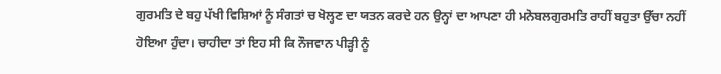ਗੁਰਮਤਿ ਦੇ ਬਹੁ ਪੱਖੀ ਵਿਸ਼ਿਆਂ ਨੂੰ ਸੰਗਤਾਂ ਚ ਖੋਲ੍ਹਣ ਦਾ ਯਤਨ ਕਰਦੇ ਹਨ ਉਨ੍ਹਾਂ ਦਾ ਆਪਣਾ ਹੀ ਮਨੋਬਲਗੁਰਮਤਿ ਰਾਹੀਂ ਬਹੁਤਾ ਉੱਚਾ ਨਹੀਂ ਹੋਇਆ ਹੁੰਦਾ। ਚਾਹੀਦਾ ਤਾਂ ਇਹ ਸੀ ਕਿ ਨੌਜਵਾਨ ਪੀੜ੍ਹੀ ਨੂੰ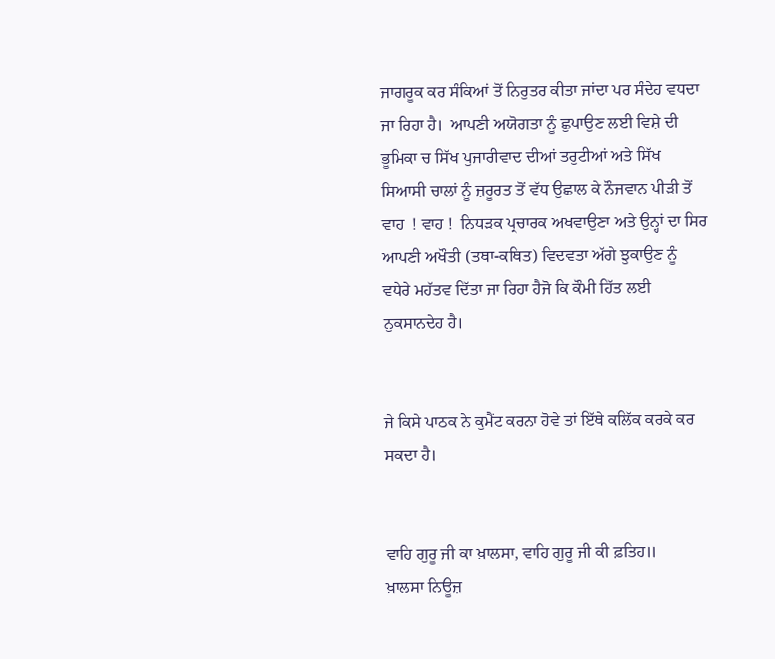ਜਾਗਰੂਕ ਕਰ ਸੰਕਿਆਂ ਤੋਂ ਨਿਰੁਤਰ ਕੀਤਾ ਜਾਂਦਾ ਪਰ ਸੰਦੇਹ ਵਧਦਾ ਜਾ ਰਿਹਾ ਹੈ।  ਆਪਣੀ ਅਯੋਗਤਾ ਨੂੰ ਛੁਪਾਉਣ ਲਈ ਵਿਸ਼ੇ ਦੀ ਭੂਮਿਕਾ ਚ ਸਿੱਖ ਪੁਜਾਰੀਵਾਦ ਦੀਆਂ ਤਰੁਟੀਆਂ ਅਤੇ ਸਿੱਖ ਸਿਆਸੀ ਚਾਲਾਂ ਨੂੰ ਜ਼ਰੂਰਤ ਤੋਂ ਵੱਧ ਉਛਾਲ ਕੇ ਨੌਜਵਾਨ ਪੀੜੀ ਤੋਂ ਵਾਹ  ! ਵਾਹ !  ਨਿਧੜਕ ਪ੍ਰਚਾਰਕ ਅਖਵਾਉਣਾ ਅਤੇ ਉਨ੍ਹਾਂ ਦਾ ਸਿਰ ਆਪਣੀ ਅਖੌਤੀ (ਤਥਾ-ਕਥਿਤ) ਵਿਦਵਤਾ ਅੱਗੇ ਝੁਕਾਉਣ ਨੂੰ ਵਧੇਰੇ ਮਹੱਤਵ ਦਿੱਤਾ ਜਾ ਰਿਹਾ ਹੈਜੋ ਕਿ ਕੌਮੀ ਹਿੱਤ ਲਈ ਨੁਕਸਾਨਦੇਹ ਹੈ।


ਜੇ ਕਿਸੇ ਪਾਠਕ ਨੇ ਕੁਮੈਂਟ ਕਰਨਾ ਹੋਵੇ ਤਾਂ ਇੱਥੇ ਕਲਿੱਕ ਕਰਕੇ ਕਰ ਸਕਦਾ ਹੈ।


ਵਾਹਿ ਗੁਰੂ ਜੀ ਕਾ ਖ਼ਾਲਸਾ, ਵਾਹਿ ਗੁਰੂ ਜੀ ਕੀ ਫ਼ਤਿਹ॥
ਖ਼ਾਲਸਾ ਨਿਊਜ਼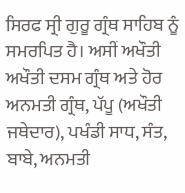ਸਿਰਫ ਸ੍ਰੀ ਗੁਰੂ ਗ੍ਰੰਥ ਸਾਹਿਬ ਨੂੰ ਸਮਰਪਿਤ ਹੈ। ਅਸੀਂ ਅਖੌਤੀ ਅਖੌਤੀ ਦਸਮ ਗ੍ਰੰਥ ਅਤੇ ਹੋਰ ਅਨਮਤੀ ਗ੍ਰੰਥ, ਪੱਪੂ (ਅਖੌਤੀ ਜਥੇਦਾਰ), ਪਖੰਡੀ ਸਾਧ, ਸੰਤ, ਬਾਬੇ, ਅਨਮਤੀ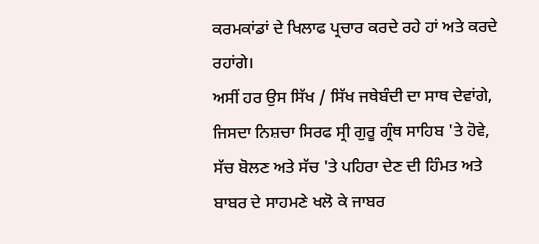ਕਰਮਕਾਂਡਾਂ ਦੇ ਖਿਲਾਫ ਪ੍ਰਚਾਰ ਕਰਦੇ ਰਹੇ ਹਾਂ ਅਤੇ ਕਰਦੇ ਰਹਾਂਗੇ।
ਅਸੀਂ ਹਰ ਉਸ ਸਿੱਖ / ਸਿੱਖ ਜਥੇਬੰਦੀ ਦਾ ਸਾਥ ਦੇਵਾਂਗੇ, ਜਿਸਦਾ ਨਿਸ਼ਚਾ ਸਿਰਫ ਸ੍ਰੀ ਗੁਰੂ ਗ੍ਰੰਥ ਸਾਹਿਬ 'ਤੇ ਹੋਵੇ, ਸੱਚ ਬੋਲਣ ਅਤੇ ਸੱਚ 'ਤੇ ਪਹਿਰਾ ਦੇਣ ਦੀ ਹਿੰਮਤ ਅਤੇ ਬਾਬਰ ਦੇ ਸਾਹਮਣੇ ਖਲੋ ਕੇ ਜਾਬਰ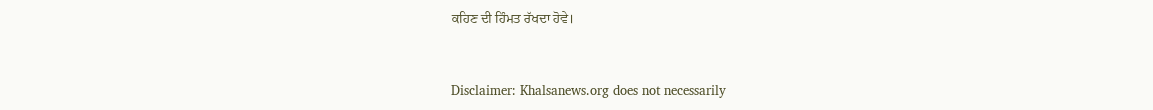ਕਹਿਣ ਦੀ ਹਿੰਮਤ ਰੱਖਦਾ ਹੋਵੇ।



Disclaimer: Khalsanews.org does not necessarily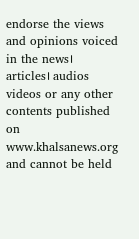endorse the views and opinions voiced in the news। articles। audios videos or any other contents published on www.khalsanews.org  and cannot be held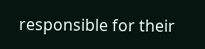responsible for their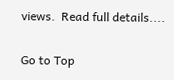views.  Read full details....

Go to Top